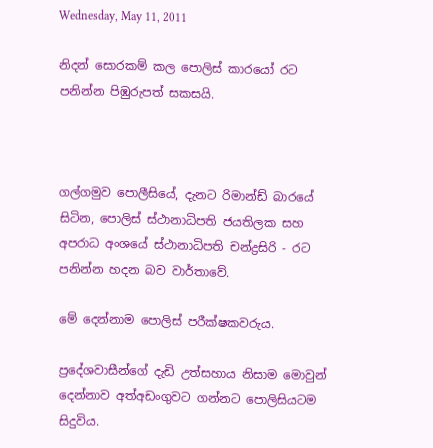Wednesday, May 11, 2011

නිදන් සොරකම් කල පොලිස් කාරයෝ රට පනින්න පිඹුරුපත් සකසයි.



ගල්ගමුව පොලීසියේ, දැනට රිමාන්ඩ් බාරයේ සිටින, පොලිස් ස්ථානාධිපති ජයතිලක සහ අපරාධ අංශයේ ස්ථානාධිපති චන්ද්‍රසිරි - රට පනින්න හදන බව වාර්තාවේ.

මේ දෙන්නාම පොලිස් පරීක්ෂකවරුය.

ප්‍රදේශවාසීන්ගේ දැඩි උත්සහාය නිසාම මොවුන් දෙන්නාව අත්අඩංගුවට ගන්නට පොලිසියටම සිදුවිය.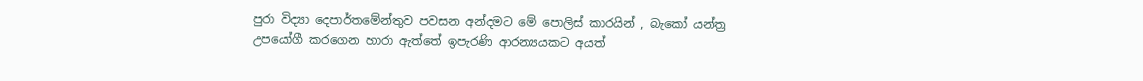පුරා විද්‍යා දෙපාර්තමේන්තුව පවසන අන්දමට මේ පොලිස් කාරයින් , බැකෝ යන්ත්‍ර උපයෝගී කරගෙන හාරා ඇත්තේ ඉපැරණි ආරන්‍යයකට අයත්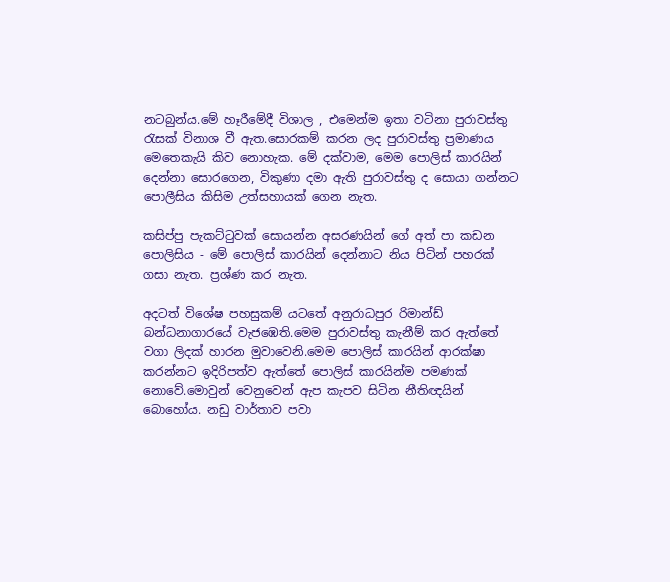නටබුන්ය.මේ හෑරීමේදී විශාල , එමෙන්ම ඉතා වටිනා පුරාවස්තු රැසක් විනාශ වී ඇත.සොරකම් කරන ලද පුරාවස්තු ප්‍රමාණය මෙතෙකැයි කිව නොහැක. මේ දක්වාම, මෙම පොලිස් කාරයින් දෙන්නා සොරගෙන, විකුණා දමා ඇති පුරාවස්තු ද සොයා ගන්නට පොලීසිය කිසිම උත්සහායක් ගෙන නැත.

කසිප්පු පැකට්ටුවක් සොයන්න අසරණයින් ගේ අත් පා කඩන පොලිසිය - මේ පොලිස් කාරයින් දෙන්නාට නිය පිටින් පහරක් ගසා නැත. ප්‍රශ්ණ කර නැත.

අදටත් විශේෂ පහසුකම් යටතේ අනුරාධපුර රිමාන්ඩ් බන්ධනාගාරයේ වැජඹෙති.මෙම පුරාවස්තු කැනීම් කර ඇත්තේ වගා ලිදක් හාරන මුවාවෙනි.මෙම පොලිස් කාරයින් ආරක්ෂා කරන්නට ඉදිරිපත්ව ඇත්තේ පොලිස් කාරයින්ම පමණක් නොවේ.මොවුන් වෙනුවෙන් ඇප කැපව සිටින නීතිඥයින් බොහෝය. නඩු වාර්තාව පවා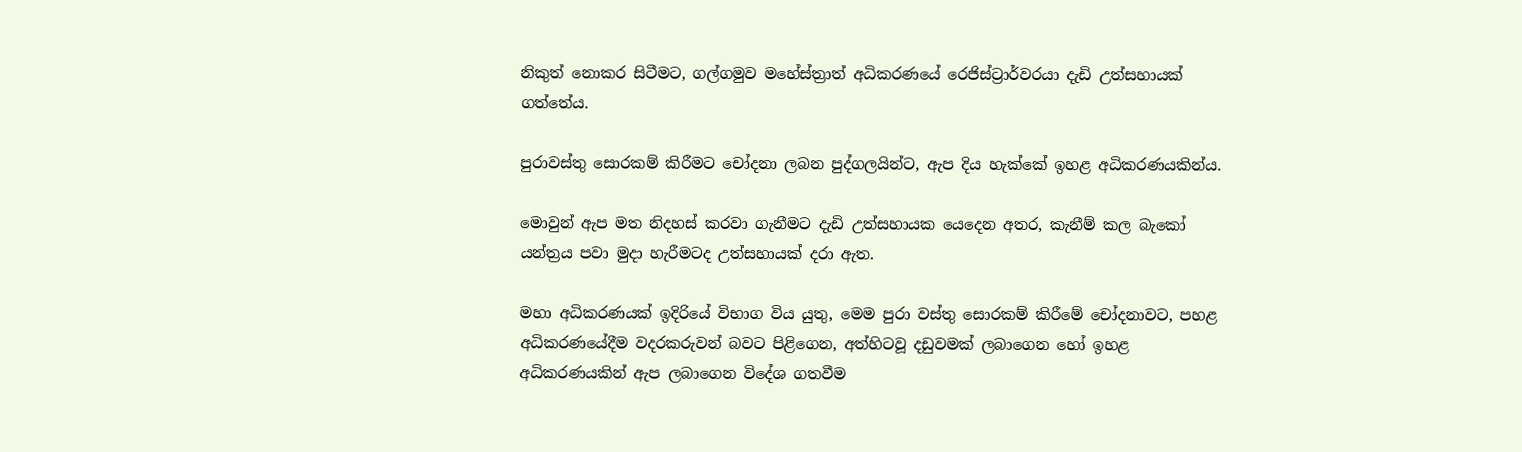නිකුත් නොකර සිටීමට, ගල්ගමුව මහේස්ත්‍රාත් අධිකරණයේ රෙජිස්ට්‍රාර්වරයා දැඩි උත්සහායක් ගත්තේය.

පුරාවස්තු සොරකම් කිරීමට චෝදනා ලබන පුද්ගලයින්ට, ඇප දිය හැක්කේ ඉහළ අධිකරණයකින්ය.

මොවුන් ඇප මත නිදහස් කරවා ගැනීමට දැඩි උත්සහායක යෙදෙන අතර, කැනීම් කල බැකෝ යන්ත්‍රය පවා මුදා හැරීමටද උත්සහායක් දරා ඇත.

මහා අධිකරණයක් ඉදිරියේ විභාග විය යුතු, මෙම පුරා වස්තු සොරකම් කිරීමේ චෝදනාවට, පහළ අධිකරණයේදීම වදරකරුවන් බවට පිළිගෙන, අත්හිටවූ දඩුවමක් ලබාගෙන හෝ ඉහළ අධිකරණයකින් ඇප ලබාගෙන විදේශ ගතවීම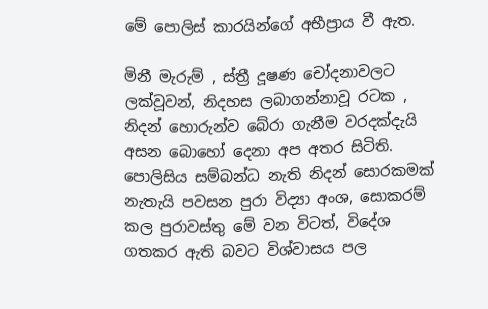මේ පොලිස් කාරයින්ගේ අභීප්‍රාය වී ඇත.

මිනී මැරුම් , ස්ත්‍රී දූෂණ චෝදනාවලට ලක්වූවන්, නිදහස ලබාගන්නාවූ රටක , නිදන් හොරුන්ව බේරා ගැනීම වරදක්දැයි අසන බොහෝ දෙනා අප අතර සිටිති. පොලිසිය සම්බන්ධ නැති නිදන් සොරකමක් නැතැයි පවසන පුරා විද්‍යා අංශ, සොකරම් කල පුරාවස්තු මේ වන විටත්, විදේශ ගතකර ඇති බවට විශ්වාසය පල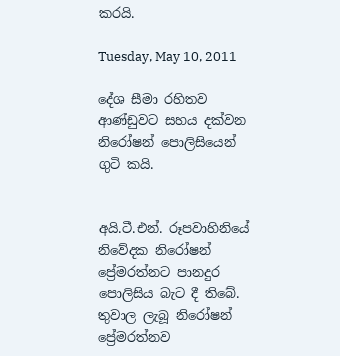කරයි.

Tuesday, May 10, 2011

දේශ සීමා රහිතව ආණ්ඩුවට සහය දක්වන නිරෝෂන් පොලිසියෙන් ගුටි කයි.


අයි.ටී.එන්. රූපවාහිනියේ නිවේදක නිරෝෂන් ප්‍රේමරත්නට පානදුර පොලිසිය බැට දී තිබේ.
තුවාල ලැබූ නිරෝෂන් ප්‍රේමරත්නව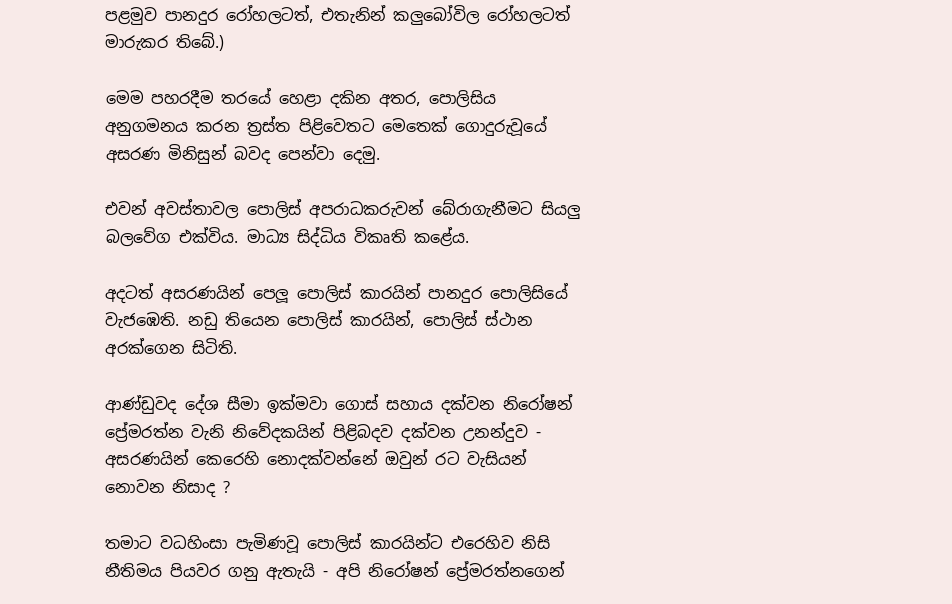පළමුව පානදුර රෝහලටත්, එතැනින් කලුබෝවිල රෝහලටත් මාරුකර තිබේ.)

මෙම පහරදීම තරයේ හෙළා දකින අතර, පොලිසිය අනුගමනය කරන ත්‍රස්ත පිළිවෙතට මෙතෙක් ගොදුරුවූයේ අසරණ මිනිසුන් බවද පෙන්වා දෙමු.

එවන් අවස්තාවල පොලිස් අපරාධකරුවන් බේරාගැනීමට සියලු බලවේග එක්විය. මාධ්‍ය සිද්ධිය විකෘති කළේය.

අදටත් අසරණයින් පෙලූ පොලිස් කාරයින් පානදුර පොලිසියේ වැජඹෙති. නඩු තියෙන පොලිස් කාරයින්, පොලිස් ස්ථාන අරක්ගෙන සිටිති.

ආණ්ඩුවද දේශ සීමා ඉක්මවා ගොස් සහාය දක්වන නිරෝෂන් ප්‍රේමරත්න වැනි නිවේදකයින් පිළිබදව දක්වන උනන්දුව - අසරණයින් කෙරෙහි නොදක්වන්නේ ඔවුන් රට වැසියන් නොවන නිසාද ?

තමාට වධහිංසා පැමිණවූ පොලිස් කාරයින්ට එරෙහිව නිසි නීතිමය පියවර ගනු ඇතැයි - අපි නිරෝෂන් ප්‍රේමරත්නගෙන්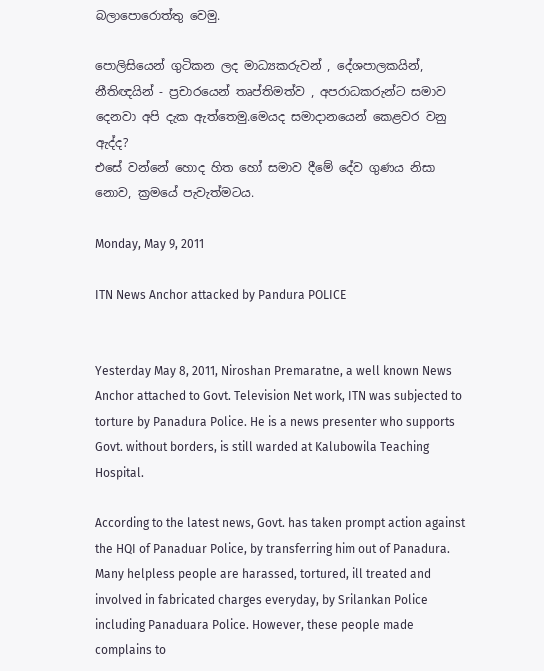බලාපොරොත්තු වෙමු.

පොලිසියෙන් ගුටිකන ලද මාධ්‍යකරුවන් , දේශපාලකයින්, නීතිඥයින් - ප්‍රචාරයෙන් තෘප්තිමත්ව , අපරාධකරුන්ට සමාව දෙනවා අපි දැක ඇත්තෙමු.මෙයද සමාදානයෙන් කෙළවර වනු ඇද්ද?
එසේ වන්නේ හොද හිත හෝ සමාව දීමේ දේව ගුණය නිසා නොව, ක්‍රමයේ පැවැත්මටය.

Monday, May 9, 2011

ITN News Anchor attacked by Pandura POLICE


Yesterday May 8, 2011, Niroshan Premaratne, a well known News Anchor attached to Govt. Television Net work, ITN was subjected to torture by Panadura Police. He is a news presenter who supports Govt. without borders, is still warded at Kalubowila Teaching Hospital.

According to the latest news, Govt. has taken prompt action against the HQI of Panaduar Police, by transferring him out of Panadura. Many helpless people are harassed, tortured, ill treated and involved in fabricated charges everyday, by Srilankan Police including Panaduara Police. However, these people made complains to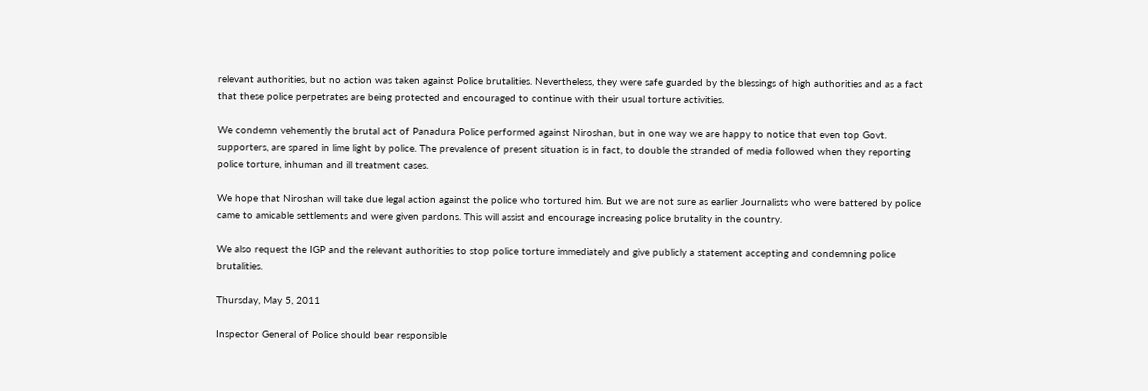relevant authorities, but no action was taken against Police brutalities. Nevertheless, they were safe guarded by the blessings of high authorities and as a fact that these police perpetrates are being protected and encouraged to continue with their usual torture activities.

We condemn vehemently the brutal act of Panadura Police performed against Niroshan, but in one way we are happy to notice that even top Govt. supporters, are spared in lime light by police. The prevalence of present situation is in fact, to double the stranded of media followed when they reporting police torture, inhuman and ill treatment cases.

We hope that Niroshan will take due legal action against the police who tortured him. But we are not sure as earlier Journalists who were battered by police came to amicable settlements and were given pardons. This will assist and encourage increasing police brutality in the country.

We also request the IGP and the relevant authorities to stop police torture immediately and give publicly a statement accepting and condemning police brutalities.

Thursday, May 5, 2011

Inspector General of Police should bear responsible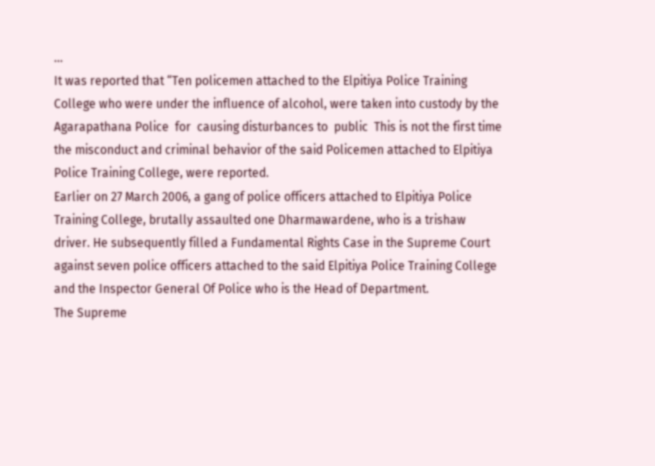...
It was reported that “Ten policemen attached to the Elpitiya Police Training College who were under the influence of alcohol, were taken into custody by the Agarapathana Police  for  causing disturbances to  public  This is not the first time the misconduct and criminal behavior of the said Policemen attached to Elpitiya Police Training College, were reported.
Earlier on 27 March 2006, a gang of police officers attached to Elpitiya Police Training College, brutally assaulted one Dharmawardene, who is a trishaw driver. He subsequently filled a Fundamental Rights Case in the Supreme Court against seven police officers attached to the said Elpitiya Police Training College and the Inspector General Of Police who is the Head of Department.
The Supreme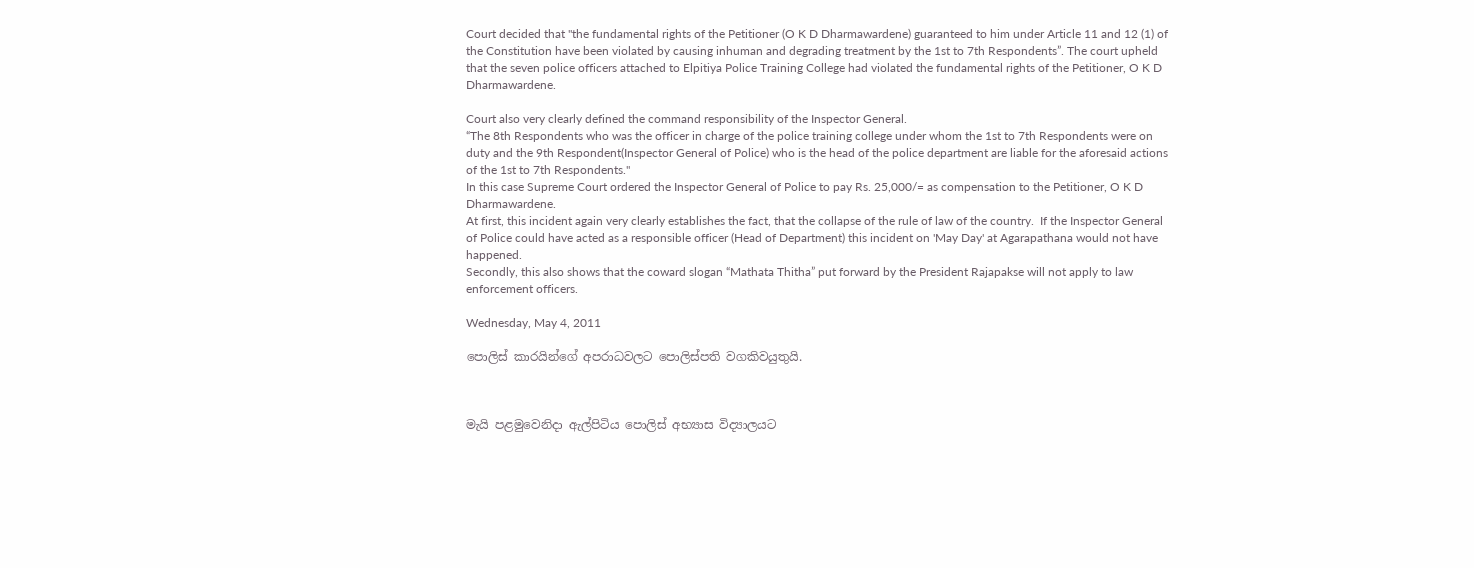Court decided that "the fundamental rights of the Petitioner (O K D Dharmawardene) guaranteed to him under Article 11 and 12 (1) of the Constitution have been violated by causing inhuman and degrading treatment by the 1st to 7th Respondents”. The court upheld that the seven police officers attached to Elpitiya Police Training College had violated the fundamental rights of the Petitioner, O K D Dharmawardene.

Court also very clearly defined the command responsibility of the Inspector General.
“The 8th Respondents who was the officer in charge of the police training college under whom the 1st to 7th Respondents were on duty and the 9th Respondent(Inspector General of Police) who is the head of the police department are liable for the aforesaid actions of the 1st to 7th Respondents."
In this case Supreme Court ordered the Inspector General of Police to pay Rs. 25,000/= as compensation to the Petitioner, O K D Dharmawardene.
At first, this incident again very clearly establishes the fact, that the collapse of the rule of law of the country.  If the Inspector General of Police could have acted as a responsible officer (Head of Department) this incident on 'May Day' at Agarapathana would not have happened.
Secondly, this also shows that the coward slogan “Mathata Thitha” put forward by the President Rajapakse will not apply to law enforcement officers.

Wednesday, May 4, 2011

පොලිස් කාරයින්ගේ අපරාධවලට පොලිස්පති වගකිවයුතුයි.



මැයි පළමුවෙනිදා ඇල්පිටිය පොලිස් අභ්‍යාස විද්‍යාලයට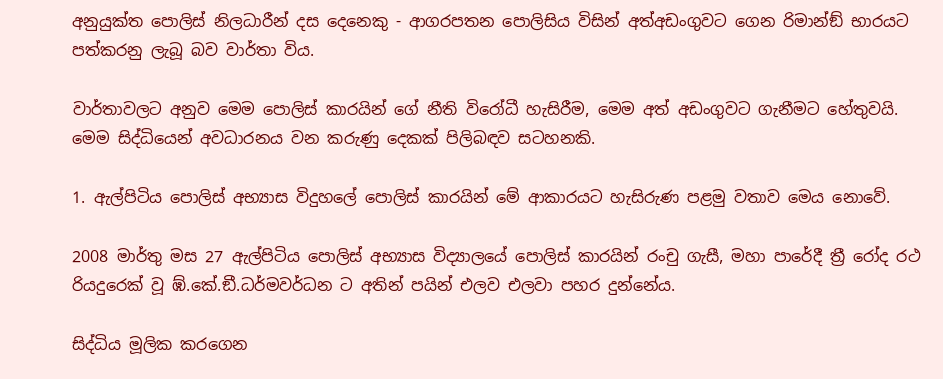අනුයුක්ත පොලිස් නිලධාරීන් දස දෙනෙකු - ආගරපතන පොලිසිය විසින් අත්අඩංගුවට ගෙන රිමාන්ඞ් භාරයට පත්කරනු ලැබූ බව වාර්තා විය.

වාර්තාවලට අනුව මෙම පොලිස් කාරයින් ගේ නීති විරෝධී හැසිරීම, මෙම අත් අඩංගුවට ගැනීමට හේතුවයි.
මෙම සිද්ධියෙන් අවධාරනය වන කරුණු දෙකක් පිලිබඳව සටහනකි.

1. ඇල්පිටිය පොලිස් අභ්‍යාස විදුහලේ පොලිස් කාරයින් මේ ආකාරයට හැසිරුණ පළමු වතාව මෙය නොවේ.

2008 මාර්තු මස 27 ඇල්පිටිය පොලිස් අභ්‍යාස විද්‍යාලයේ පොලිස් කාරයින් රංචු ගැසී, මහා පාරේදී ත්‍රී රෝද රථ රියදුරෙක් වූ ඹ්.කේ.ඞී.ධර්මවර්ධන ට අතින් පයින් එලව එලවා පහර දුන්නේය.

සිද්ධිය මූලික කරගෙන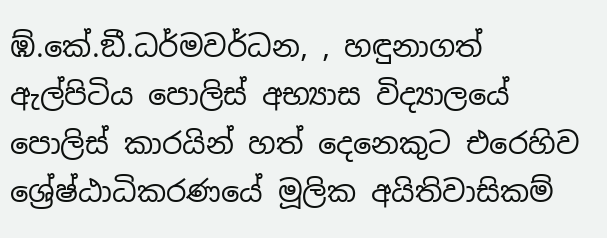ඹ්.කේ.ඞී.ධර්මවර්ධන, , හඳුනාගත් ඇල්පිටිය පොලිස් අභ්‍යාස විද්‍යාලයේ පොලිස් කාරයින් හත් දෙනෙකුට එරෙහිව ශ්‍රේෂ්ඨාධිකරණයේ මූලික අයිතිවාසිකම්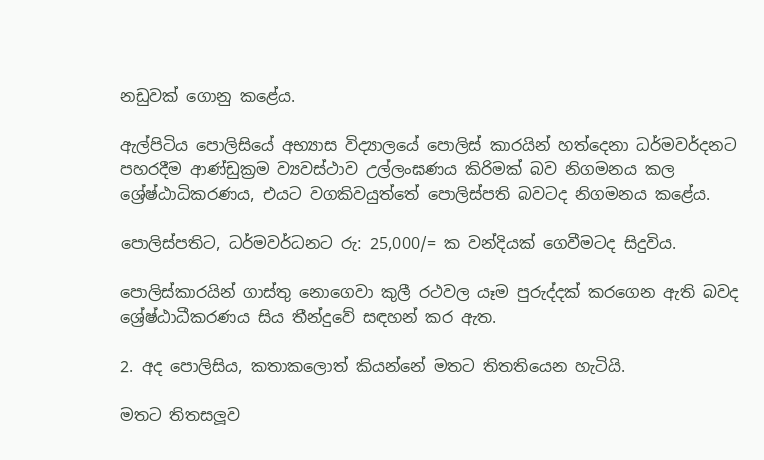නඩුවක් ගොනු කළේය.

ඇල්පිටිය පොලිසියේ අභ්‍යාස විද්‍යාලයේ පොලිස් කාරයින් හත්දෙනා ධර්මවර්දනට පහරදීම ආණ්ඩුක්‍රම ව්‍යවස්ථාව උල්ලංඝණය කිරිමක් බව නිගමනය කල ශ්‍රේෂ්ඨාධිකරණය, එයට වගකිවයුත්තේ පොලිස්පති බවටද නිගමනය කළේය.

පොලිස්පතිට, ධර්මවර්ධනට රු: 25,000/= ක වන්දියක් ගෙවීමටද සිදුවිය.

පොලිස්කාරයින් ගාස්තු නොගෙවා කුලී රථවල යෑම පුරුද්දක් කරගෙන ඇති බවද ශ්‍රේෂ්ඨාධීකරණය සිය තීන්දුවේ සඳහන් කර ඇත.

2. අද පොලිසිය, කතාකලොත් කියන්නේ මතට තිතතියෙන හැටියි.

මතට තිතසලූව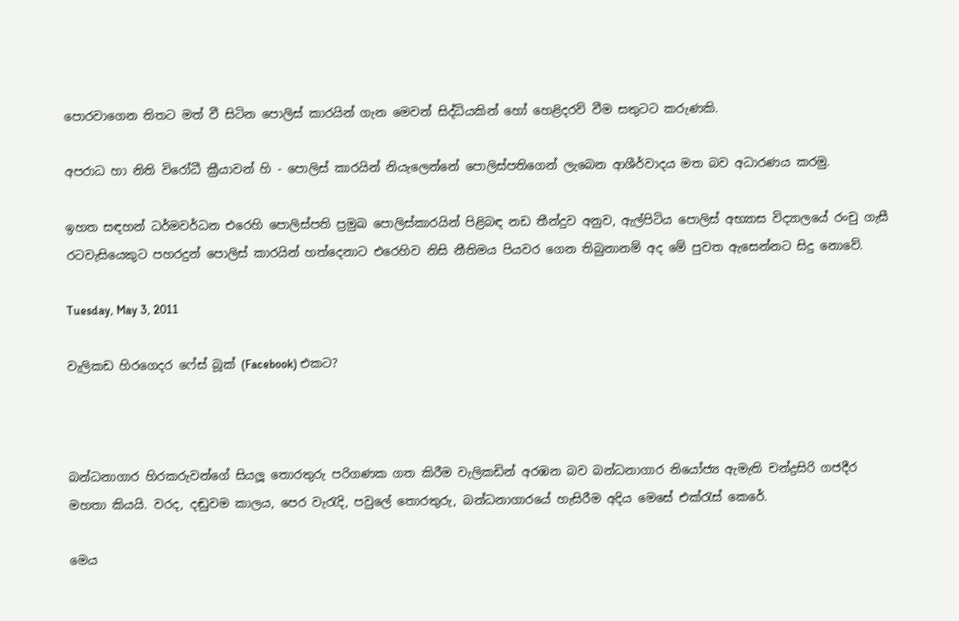පොරවාගෙන තිතට මත් වී සිටින පොලිස් කාරයින් ගැන මෙවන් සිද්ධියකින් හෝ හෙළිදරව් වීම සතුටට කරුණකි.

අපරාධ හා නිති විරෝධී ක්‍රීයාවන් හි - පොලිස් කාරයින් නියැලෙන්නේ පොලිස්පතිගෙන් ලැබෙන ආශීර්වාදය මත බව අධාරණය කරමු.

ඉහත සඳහන් ධර්මවර්ධන එරෙහි පොලිස්පති ප්‍රමුඛ පොලිස්කාරයින් පිළිබඳ නඩ තීන්දුව අනුව, ඇල්පිටිය පොලිස් අභ්‍යාස විද්‍යාලයේ රංචු ගැසී රටවැසියෙකුට පහරදුන් පොලිස් කාරයින් හත්දෙනාට එරෙහිව නිසි නීතිමය පියවර ගෙන තිබුනානම් අද මේ පුවත ඇසෙන්නට සිදු නොවේ.

Tuesday, May 3, 2011

වැලිකඩ හිරගෙදර ෆේස් බූක් (Facebook) එකට?



බන්ධනාගාර හිරකරුවන්ගේ සියලූ තොරතුරු පරිගණක ගත කිරීම වැලිකඩින් අරඹන බව බන්ධනාගාර නියෝජ්‍ය ඇමැති චන්ද්‍රසිරි ගජදීර මහතා කියයි. වරද, දඬුවම කාලය, පෙර වැරැදි, පවුලේ තොරතුරු, බන්ධනාගාරයේ හැසිරීම අදිය මෙසේ එක්රැස් කෙරේ.

මෙය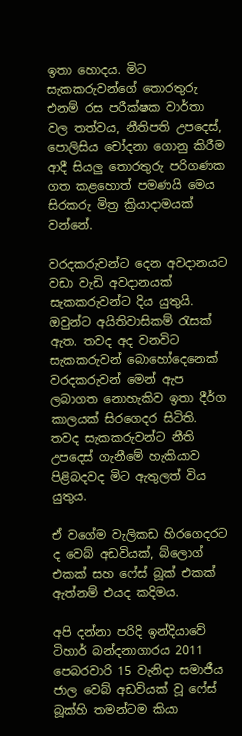ඉතා හොදය. මිට සැකකරුවන්ගේ තොරතුරු එනම් රස පරීක්ෂක වාර්තා වල තත්වය, නීතිපති උපදෙස්, පොලිසිය චෝදනා ගොනු කිරීම ආදී සියලු තොරතුරු පරිගණක ගත කළහොත් පමණයි මෙය සිරකරු මිත්‍ර ක්‍රියාදාමයක් වන්නේ.

වරදකරුවන්ට දෙන අවදානයට වඩා වැඩි අවදානයක් සැකකරුවන්ට දිය යුතුයි. ඔවුන්ට අයිතිවාසිකම් රැසක් ඇත. තවද අද වනවිට සැකකරුවන් බොහෝදෙනෙක් වරදකරුවන් මෙන් ඇප ලබාගත නොහැකිව ඉතා දීර්ග කාලයක් සිරගෙදර සිටිති. තවද සැකකරුවන්ට නීති උපදෙස් ගැනීමේ හැකියාව පිළිබදවද මිට ඇතුලත් විය යුතුය.

ඒ වගේම වැලිකඩ හිරගෙදරට ද වෙබ් අඩවියක්, බ්ලොග් එකක් සහ ෆේස් බූක් එකක් ඇත්නම් එයද කදිමය.

අපි දන්නා පරිදි ඉන්දියාවේ ටිහාර් බන්දනාගාරය 2011 පෙබරවාරි 15 වැනිදා සමාජීය ජාල වෙබ් අඩවියක් වූ ෆේස් බූක්හි තමන්ටම කියා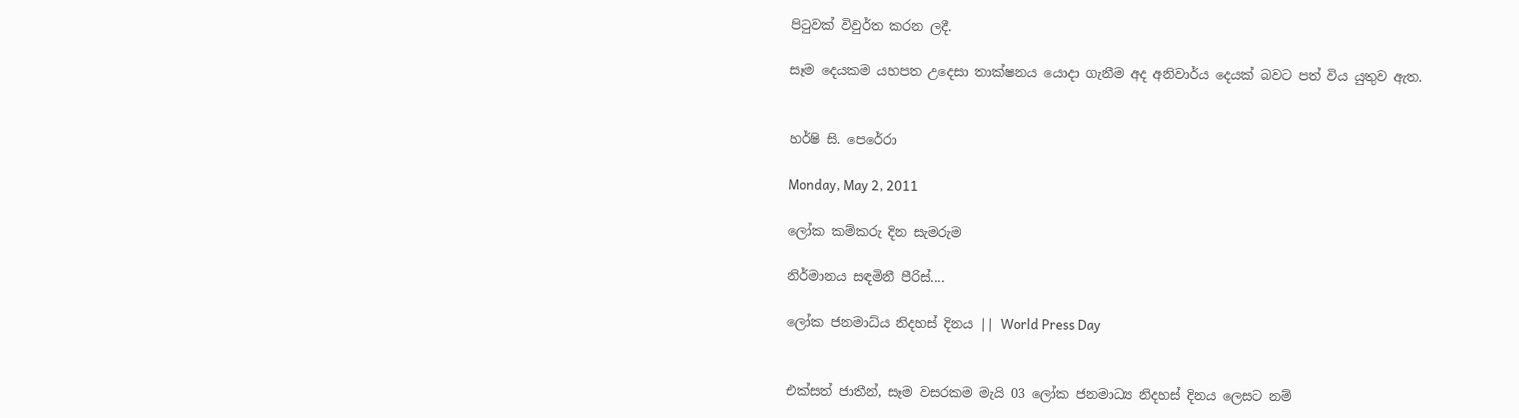පිටුවක් විවුර්ත කරන ලදී.

සෑම දෙයකම යහපත උදෙසා තාක්ෂනය යොදා ගැනීම අද අනිවාර්ය දෙයක් බවට පත් විය යුතුව ඇත.


හර්ෂි සි. පෙරේරා

Monday, May 2, 2011

ලෝක කම්කරු දින සැමරුම

නිර්මානය සඳමිනී පීරිස්....

ලෝක ජනමාධ්ය නිදහස් දිනය || World Press Day


එක්සත් ජාතීන්, සෑම වසරකම මැයි 03 ලෝක ජනමාධ්‍ය නිදහස් දිනය ලෙසට නම්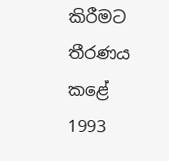කිරීමට තීරණය කළේ 1993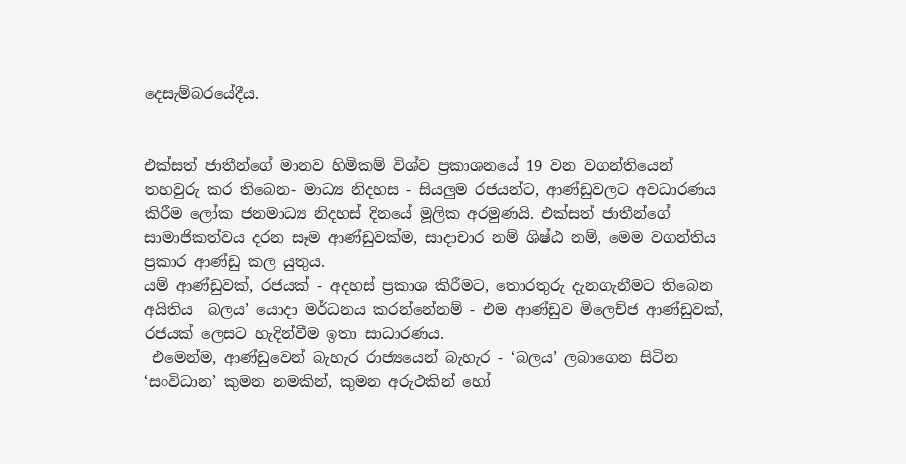දෙසැම්බරයේදීය.


එක්සත් ජාතීන්ගේ මානව හිමිකම් විශ්ව ප්‍රකාශනයේ 19 වන වගන්තියෙන් තහවුරු කර තිබෙන- මාධ්‍ය නිදහස - සියලුම රජයන්ට, ආණ්ඩුවලට අවධාරණය කිරීම ලෝක ජනමාධ්‍ය නිදහස් දිනයේ මූලික අරමුණයි. එක්සත් ජාතීන්ගේ සාමාජිකත්වය දරන සෑම ආණ්ඩුවක්ම, සාදාචාර නම් ශිෂ්ඨ නම්, මෙම වගන්තිය ප්‍රකාර ආණ්ඩු කල යුතුය.
යම් ආණ්ඩුවක්, රජයක් - අදහස් ප්‍රකාශ කිරීමට, තොරතුරු දැනගැනීමට තිබෙන අයිතිය  බලය’ යොදා මර්ධනය කරන්නේනම් - එම ආණ්ඩුව මිලෙච්ජ ආණ්ඩුවක්, රජයක් ලෙසට හැදින්වීම ඉතා සාධාරණය.
 එමෙන්ම, ආණ්ඩුවෙන් බැහැර රාජ්‍යයෙන් බැහැර - ‘බලය’ ලබාගෙන සිටින ‘සංවිධාන’ කුමන නමකින්, කුමන අරුථකින් හෝ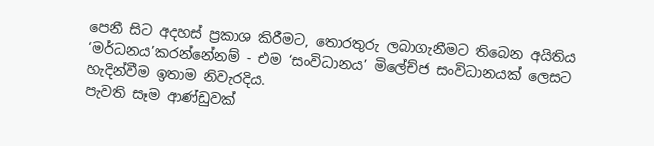පෙනී සිට අදහස් ප්‍රකාශ කිරීමට, තොරතුරු ලබාගැනීමට තිබෙන අයිතිය ‘මර්ධනය’කරන්නේනම් - එම ‘සංවිධානය’ මිලේච්ජ සංවිධානයක් ලෙසට හැදින්වීම ඉතාම නිවැරදිය.
පැවති සෑම ආණ්ඩුවක්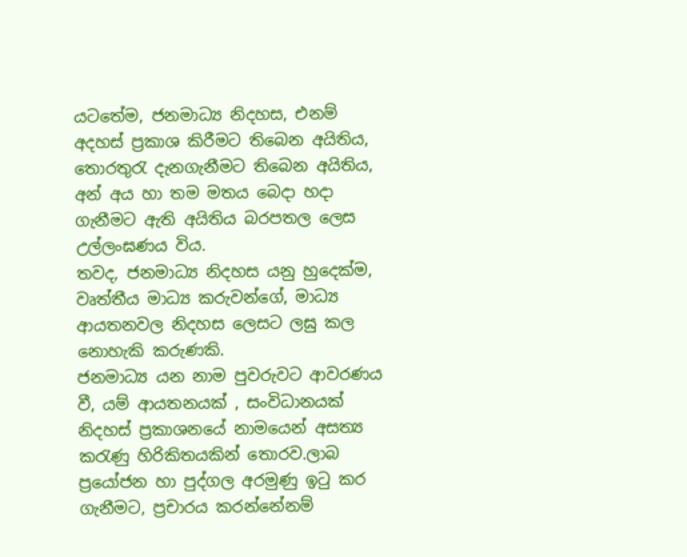යටතේම, ජනමාධ්‍ය නිදහස, එනම් අදහස් ප්‍රකාශ කිරීමට තිබෙන අයිතිය, තොරතුරැ දැනගැනීමට තිබෙන අයිතිය, අන් අය හා තම මතය බෙදා හදා ගැනීමට ඇති අයිතිය බරපතල ලෙස උල්ලංඝණය විය.
තවද, ජනමාධ්‍ය නිදහස යනු හුදෙක්ම, වෘත්තීය මාධ්‍ය කරුවන්ගේ, මාධ්‍ය ආයතනවල නිදහස ලෙසට ලඝු කල නොහැකි කරුණකි.
ජනමාධ්‍ය යන නාම පුවරුවට ආවරණය වී, යම් ආයතනයක් , සංවිධානයක් නිදහස් ප්‍රකාශනයේ නාමයෙන් අසත්‍ය කරැණු හිරිකිතයකින් තොරව.ලාබ ප්‍රයෝජන හා පුද්ගල අරමුණු ඉටු කර ගැනීමට, ප්‍රචාරය කරන්නේනම්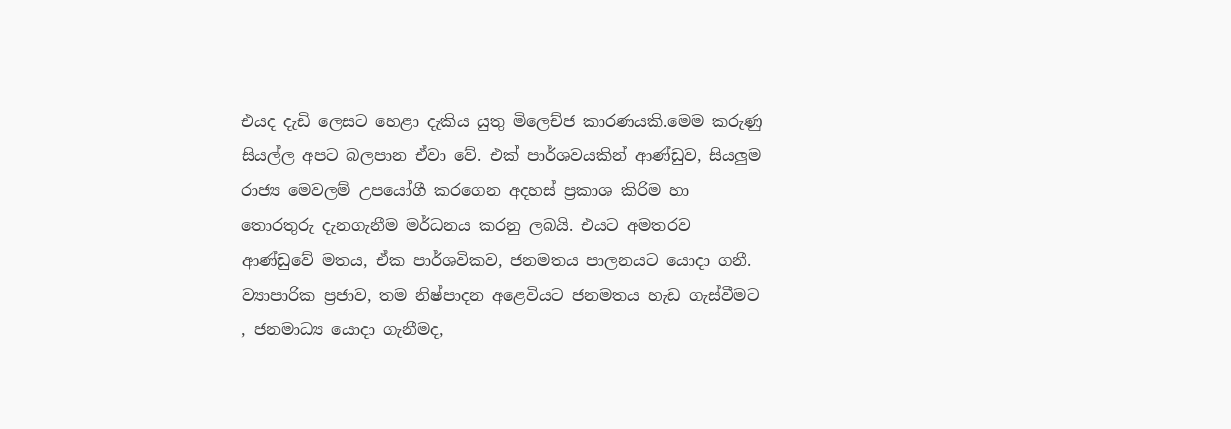එයද දැඩි ලෙසට හෙළා දැකිය යුතු මිලෙච්ජ කාරණයකි.මෙම කරුණු සියල්ල අපට බලපාන ඒවා වේ. එක් පාර්ශවයකින් ආණ්ඩුව, සියලුම රාජ්‍ය මෙවලම් උපයෝගී කරගෙන අදහස් ප්‍රකාශ කිරිම හා තොරතුරු දැනගැනීම මර්ධනය කරනු ලබයි. එයට අමතරව ආණ්ඩුවේ මතය, ඒක පාර්ශවිකව, ජනමතය පාලනයට යොදා ගනී.
ව්‍යාපාරික ප්‍රජාව, තම නිෂ්පාදන අළෙවියට ජනමතය හැඩ ගැස්වීමට , ජනමාධ්‍ය යොදා ගැනීමද,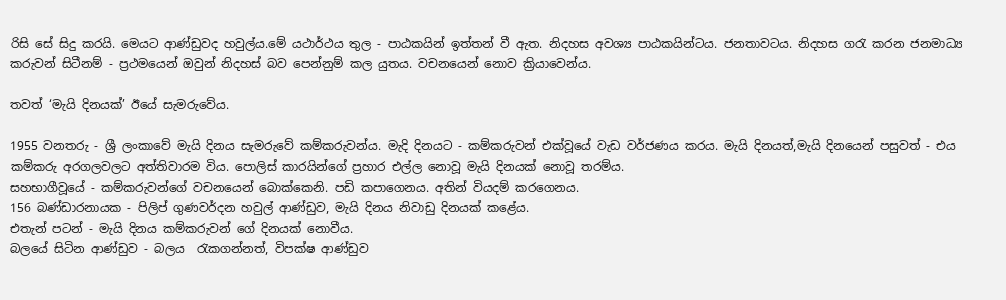රිසි සේ සිදු කරයි. මෙයට ආණ්ඩුවද හවුල්ය.මේ යථාර්ථය තුල - පාඨකයින් ඉත්තන් වී ඇත. නිදහස අවශ්‍ය පාඨකයින්ටය. ජනතාවටය. නිදහස ගරැ කරන ජනමාධ්‍ය කරුවන් සිටීනම් - ප්‍රථමයෙන් ඔවුන් නිදහස් බව පෙන්නුම් කල යුතය. වචනයෙන් නොව ක්‍රියාවෙන්ය.

තවත් ‘මැයි දිනයක්’ ඊයේ සැමරුවේය.

1955 වනතරු - ශ්‍රී ලංකාවේ මැයි දිනය සැමරුවේ කම්කරුවන්ය. මැදි දිනයට - කම්කරුවන් එක්වූයේ වැඩ වර්ජණය කරය. මැයි දිනයත්,මැයි දිනයෙන් පසුවත් - එය කම්කරු අරගලවලට අත්තිවාරම විය. පොලිස් කාරයින්ගේ ප්‍රහාර එල්ල නොවූ මැයි දිනයක් නොවූ තරම්ය.
සහභාගීවූයේ - කම්කරුවන්ගේ වචනයෙන් ‍බොක්කෙනි. පඩි කපාගෙනය. අතින් වියදම් කරගෙනය.
156 බණ්ඩාරනායක - පිලිප් ගුණවර්දන හවුල් ආණ්ඩුව, මැයි දිනය නිවාඩු දිනයක් කළේය.
එතැන් පටන් - මැයි දිනය කම්කරුවන් ගේ දිනයක් නොවීය.
බලයේ සිටින ආණ්ඩුව - බලය  රැකගන්නත්, විපක්ෂ ආණ්ඩුව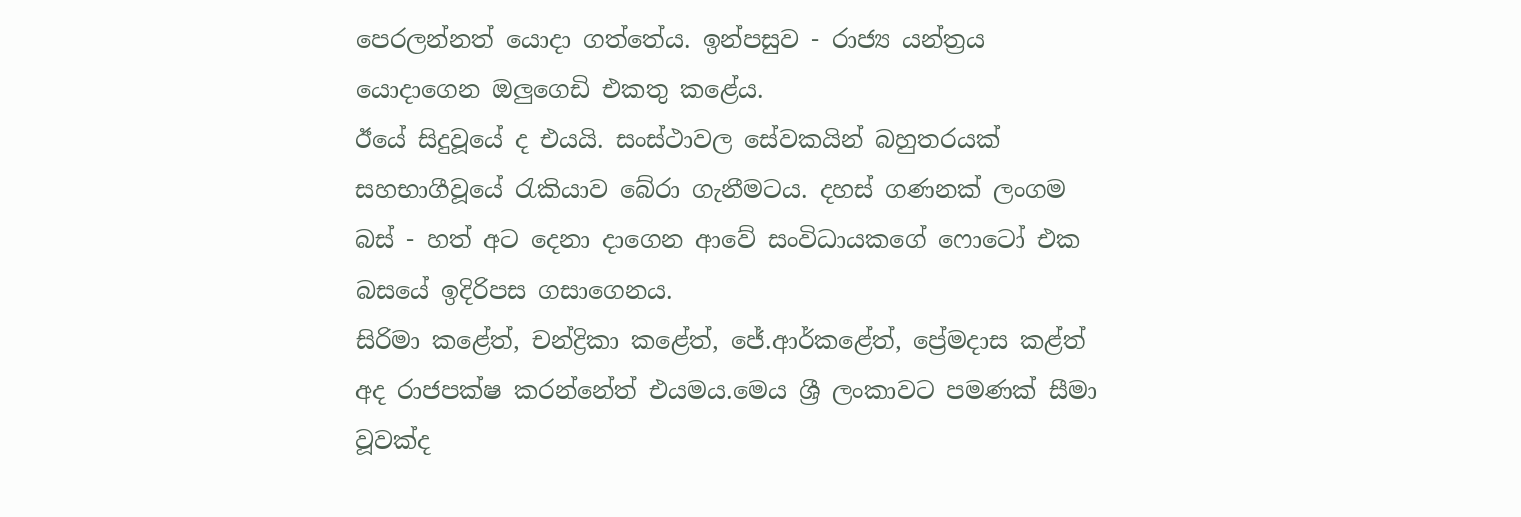පෙරලන්නත් යොදා ගත්තේය. ඉන්පසුව - රාජ්‍ය යන්ත්‍රය යොදාගෙන ඔලුගෙඩි එකතු කළේය.
ඊයේ සිදුවූයේ ද එයයි. සංස්ථාවල සේවකයින් බහුතරයක් සහභාගීවූයේ රැකියාව බේරා ගැනීමටය. දහස් ගණනක් ලංගම බස් - හත් අට දෙනා දාගෙන ආවේ සංවිධායකගේ ෆොටෝ එක බසයේ ඉදිරිපස ගසාගෙනය.
සිරිමා කළේත්, චන්ද්‍රිකා කළේත්, ජේ.ආර්කළේත්, ප්‍රේමදාස කළ්ත් අද රාජපක්ෂ කරන්නේත් එයමය.මෙය ශ්‍රී ලංකාවට පමණක් සීමා වූවක්ද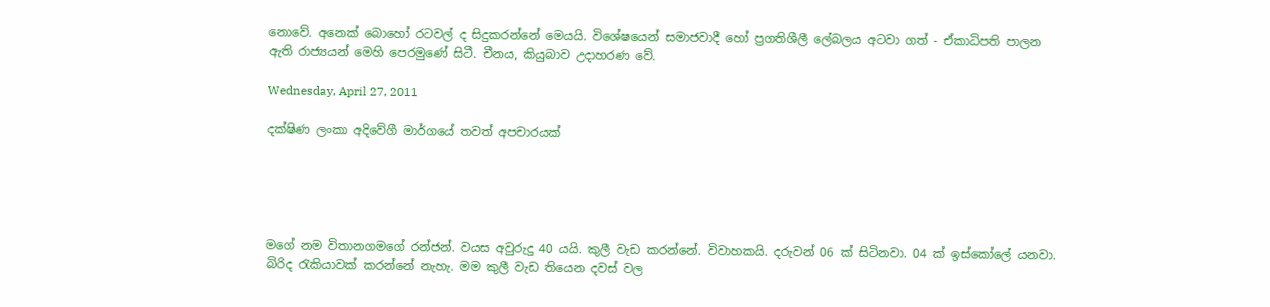නොවේ. අනෙක් බොහෝ රටවල් ද සිදුකරන්නේ මෙයයි. විශේෂයෙන් සමාජවාදී හෝ ප්‍රගතිශීලී ලේබලය අටවා ගත් - ඒකාධිපති පාලන ඇති රාජ්‍යයන් මෙහි පෙරමුණේ සිටී. චීනය, කියුබාව උදාහරණ වේ.

Wednesday, April 27, 2011

දක්ෂිණ ලංකා අදිවේගී මාර්ගයේ තවත් අපචාරයක්





මගේ නම විතානගමගේ රන්ජන්. වයස අවුරුදු 40 යයි. කුලී වැඩ කරන්නේ. විවාහකයි. දරුවන් 06 ක් සිටිනවා. 04 ක් ඉස්කෝලේ යනවා. බිරිද රැකියාවක් කරන්නේ නැහැ. මම කුලී වැඩ තියෙන දවස් වල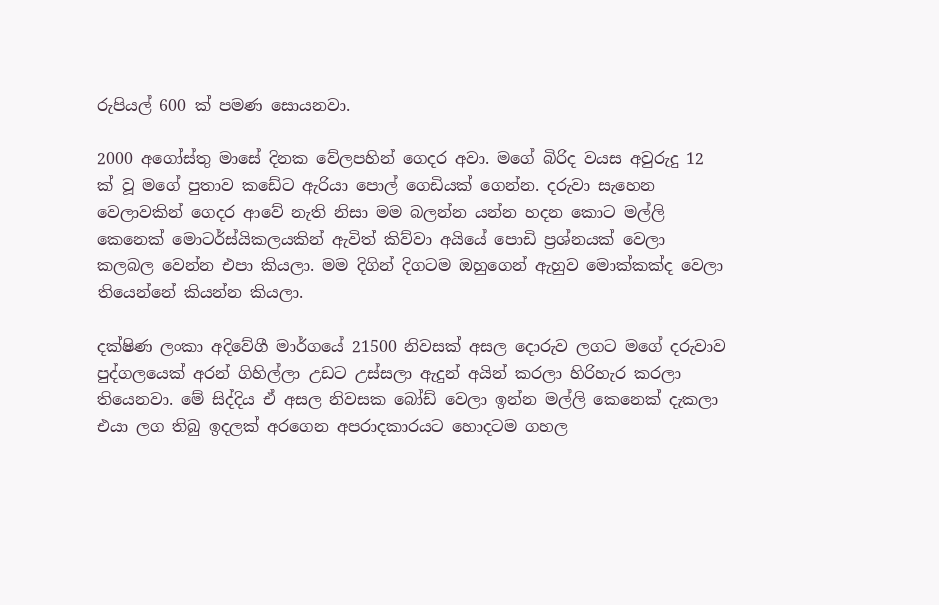රුපියල් 600 ක් පමණ සොයනවා.

2000 අගෝස්තු මාසේ දිනක වේලපහින් ගෙදර අවා. මගේ බිරිද වයස අවුරුදු 12 ක් වූ මගේ පුතාව කඩේට ඇරියා පොල් ගෙඩියක් ගෙන්න. දරුවා සැහෙන වෙලාවකින් ගෙදර ආවේ නැති නිසා මම බලන්න යන්න හදන කොට මල්ලි කෙනෙක් මොටර්ස්යිකලයකින් ඇවිත් කිව්වා අයියේ පොඩි ප්‍රශ්නයක් වෙලා කලබල වෙන්න එපා කියලා. මම දිගින් දිගටම ඔහුගෙන් ඇහුව මොක්කක්ද වෙලා තියෙන්නේ කියන්න කියලා.

දක්ෂිණ ලංකා අදිවේගී මාර්ගයේ 21500 නිවසක් අසල දොරුව ලගට මගේ දරුවාව පුද්ගලයෙක් අරන් ගිහිල්ලා උඩට උස්සලා ඇදුන් අයින් කරලා හිරිහැර කරලා තියෙනවා. මේ සිද්දිය ඒ අසල නිවසක බෝඩ් වෙලා ඉන්න මල්ලි කෙනෙක් දැකලා එයා ලග තිබු ඉදලක් අරගෙන අපරාදකාරයට හොදටම ගහල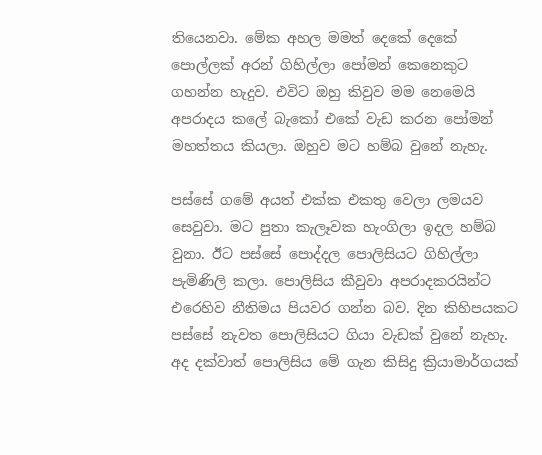තියෙනවා. මේක අහල මමත් දෙකේ දෙකේ පොල්ලක් අරන් ගිහිල්ලා පෝමන් කෙනෙකුට ගහන්න හැදුව. එවිට ඔහු කිවුව මම නෙමෙයි අපරාදය කලේ බැකෝ එකේ වැඩ කරන පෝමන් මහත්තය කියලා. ඔහුව මට හම්බ වුනේ නැහැ.

පස්සේ ගමේ අයත් එක්ක එකතු වෙලා ලමයව සෙවුවා. මට පුතා කැලෑවක හැංගිලා ඉදල හම්බ වුනා. ඊට පස්සේ පොද්දල පොලිසියට ගිහිල්ලා පැමිණිලි කලා. පොලිසිය කීවුවා අපරාදකරයින්ට එරෙහිව නීතිමය පියවර ගන්න බව. දින කිහිපයකට පස්සේ නැවත පොලිසියට ගියා වැඩක් වුනේ නැහැ. අද දක්වාත් පොලිසිය මේ ගැන කිසිදු ක්‍රියාමාර්ගයක්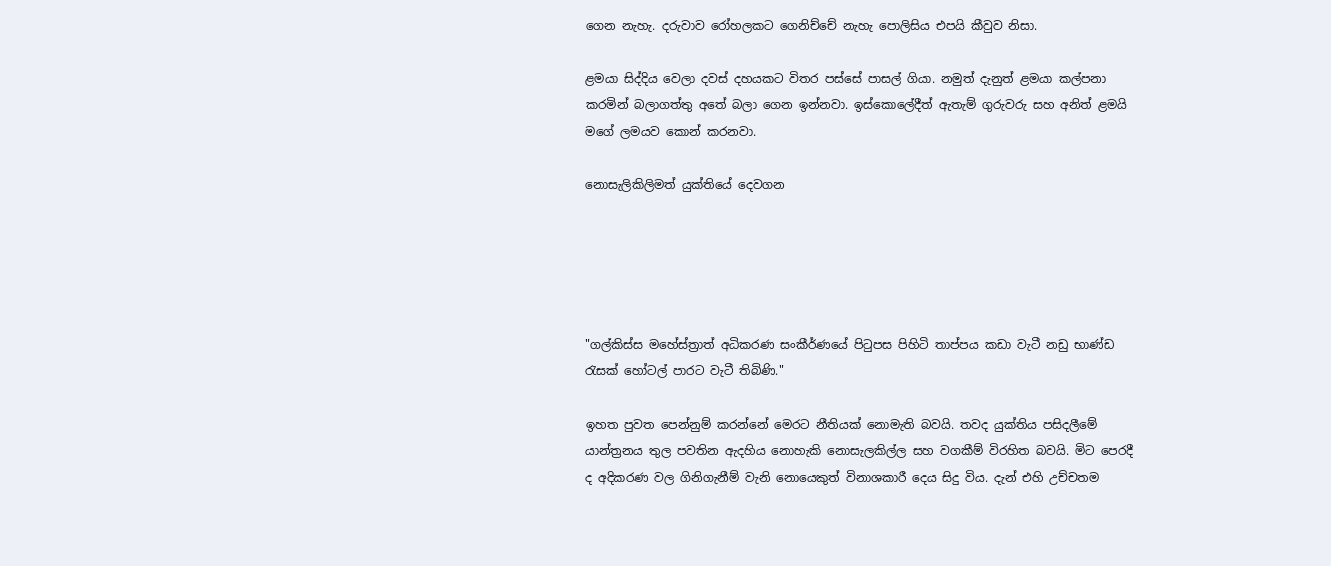ගෙන නැහැ. දරුවාව රෝහලකට ගෙනිච්චේ නැහැ පොලිසිය එපයි කීවුව නිසා.

ළමයා සිද්දිය වෙලා දවස් දහයකට විතර පස්සේ පාසල් ගියා. නමුත් දැනුත් ළමයා කල්පනා කරමින් බලාගත්තු අතේ බලා ගෙන ඉන්නවා. ඉස්කොලේදීත් ඇතැම් ගුරුවරු සහ අනිත් ළමයි මගේ ලමයව කොන් කරනවා.

නොසැලිකිලිමත් යුක්තියේ දෙවගන





"ගල්කිස්ස මහේස්ත්‍රාත් අධිකරණ සංකීර්ණයේ පිටුපස පිහිටි තාප්පය කඩා වැටී නඩු භාණ්ඩ රැසක් හෝටල් පාරට වැටී තිබිණි."

ඉහත පුවත පෙන්නුම් කරන්නේ මෙරට නීතියක් නොමැති බවයි. තවද යුක්තිය පසිදලීමේ යාන්ත්‍රනය තුල පවතින ඇදහිය නොහැකි නොසැලකිල්ල සහ වගකීම් විරහිත බවයි. මිට පෙරදී ද අදිකරණ වල ගිනිගැනීම් වැනි නොයෙකුත් විනාශකාරී දෙය සිදු විය. දැන් එහි උච්චතම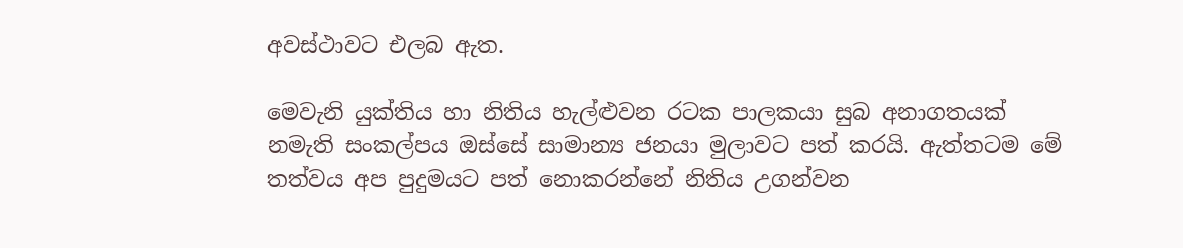අවස්ථාවට එලබ ඇත.

මෙවැනි යුක්තිය හා නිතිය හැල්ළුවන රටක පාලකයා සුබ අනාගතයක් නමැති සංකල්පය ඔස්සේ සාමාන්‍ය ජනයා මුලාවට පත් කරයි. ඇත්තටම මේ තත්වය අප පුදුමයට පත් නොකරන්නේ නිතිය උගන්වන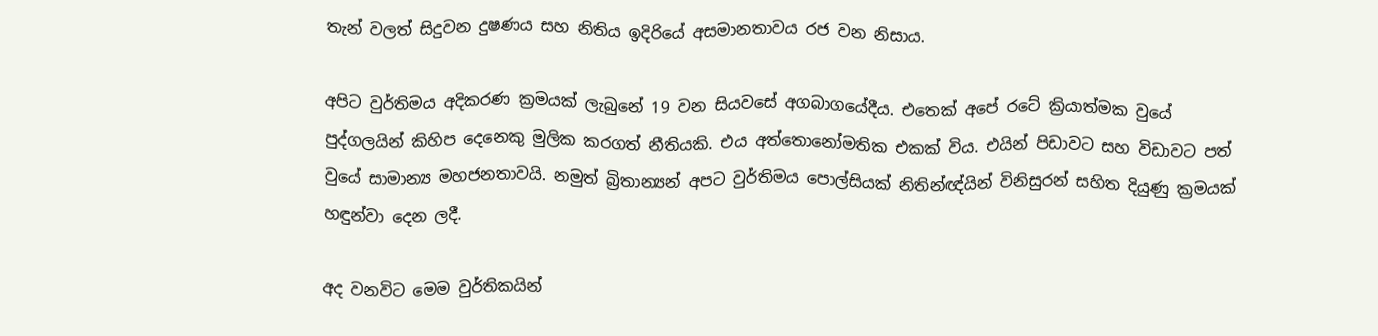තැන් වලත් සිදුවන දුෂණය සහ නිතිය ඉදිරියේ අසමානතාවය රජ වන නිසාය.

අපිට වුර්තිමය අදිකරණ ක්‍රමයක් ලැබුනේ 19 වන සියවසේ අගබාගයේදීය. එතෙක් අපේ රටේ ක්‍රියාත්මක වුයේ පුද්ගලයින් කිහිප දෙනෙකු මුලික කරගත් නීතියකි. එය අත්තොනෝමතික එකක් විය. එයින් පිඩාවට සහ විඩාවට පත් වුයේ සාමාන්‍ය මහජනතාවයි. නමුත් බ්‍රිතාන්‍යන් අපට වුර්තිමය පොල්සියක් නිතින්ඥ්යින් විනිසුරන් සහිත දියුණු ක්‍රමයක් හඳුන්වා දෙන ලදී.

අද වනවිට මෙම වුර්තිකයින්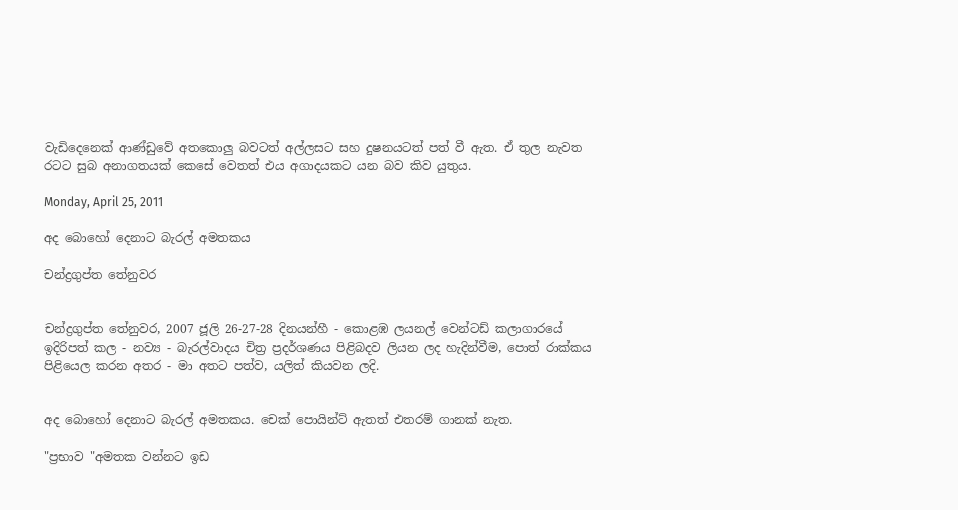වැඩිදෙනෙක් ආණ්ඩුවේ අතකොලු බවටත් අල්ලසට සහ දුෂනයටත් පත් වී ඇත. ඒ තුල නැවත රටට සුබ අනාගතයක් කෙසේ වෙතත් එය අගාදයකට යන බව කිව යුතුය.

Monday, April 25, 2011

අද බොහෝ දෙනාට බැරල් අමතකය

චන්ද්‍රගුප්ත තේනුවර


චන්ද්‍රගුප්ත තේනුවර, 2007 ජූලි 26-27-28 දිනයන්හී - කොළඹ ලයනල් වෙන්ටඩ් කලාගාරයේ ඉදිරිපත් කල - නව්‍ය - බැරල්වාදය චිත්‍ර ප්‍රදර්ශණය පිළිබදව ලියන ලද හැදින්වීම, පොත් රාක්කය පිළියෙල කරන අතර - මා අතට පත්ව, යලිත් කියවන ලදි.


අද බොහෝ දෙනාට බැරල් අමතකය. චෙක් පොයින්ට් ඇතත් එතරම් ගානක් නැත.

"ප්‍රභාව "අමතක වන්නට ඉඩ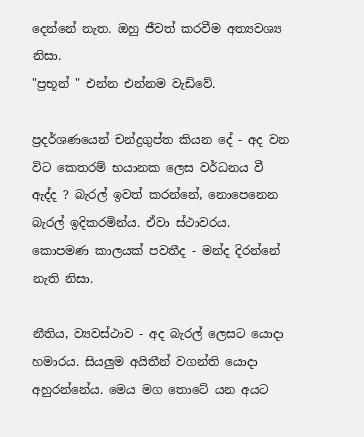දෙන්නේ නැත. ඔහු ජීවත් කරවීම අත්‍යවශ්‍ය නිසා.
"ප්‍රභූන් " එන්න එන්නම වැඩිවේ.

ප්‍රදර්ශණයෙන් චන්ද්‍රගුප්ත කියන දේ - අද වන විට ‍කෙතරම් භයානක ලෙස වර්ධනය වී ඇද්ද ? බැරල් ඉවත් කරන්නේ, නොපෙනෙන බැරල් ඉදිකරමින්ය. ඒවා ස්ථාවරය. කොපමණ කාලයක් පවතීද - මන්ද දිරන්නේ නැති නිසා.

නීතිය, ව්‍යවස්ථාව - අද බැරල් ලෙසට යොදා හමාරය. සියලුම අයිතීන් වගන්ති යොදා අහුරන්නේය. මෙය මග තොටේ යන අයට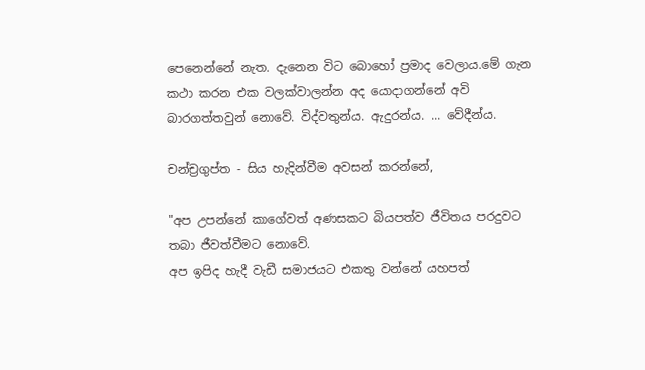පෙනෙන්නේ නැත. දැනෙන විට බොහෝ ප්‍රමාද වෙලාය.මේ ගැන කථා කරන එක වලක්වාලන්න අද යොදාගන්නේ අවි බාරගත්තවුන් නොවේ. විද්වතුන්ය. ඇදුරන්ය. ... වේදීන්ය.

චන්ච්‍රගුප්ත - සිය හැදින්වීම අවසන් කරන්නේ,

"අප උපන්නේ කාගේවත් අණසකට බියපත්ව ජීවිතය පරදුවට තබා ජීවත්වීමට නොවේ.
අප ඉපිද හැදී වැඩී සමාජයට එකතු වන්නේ යහපත්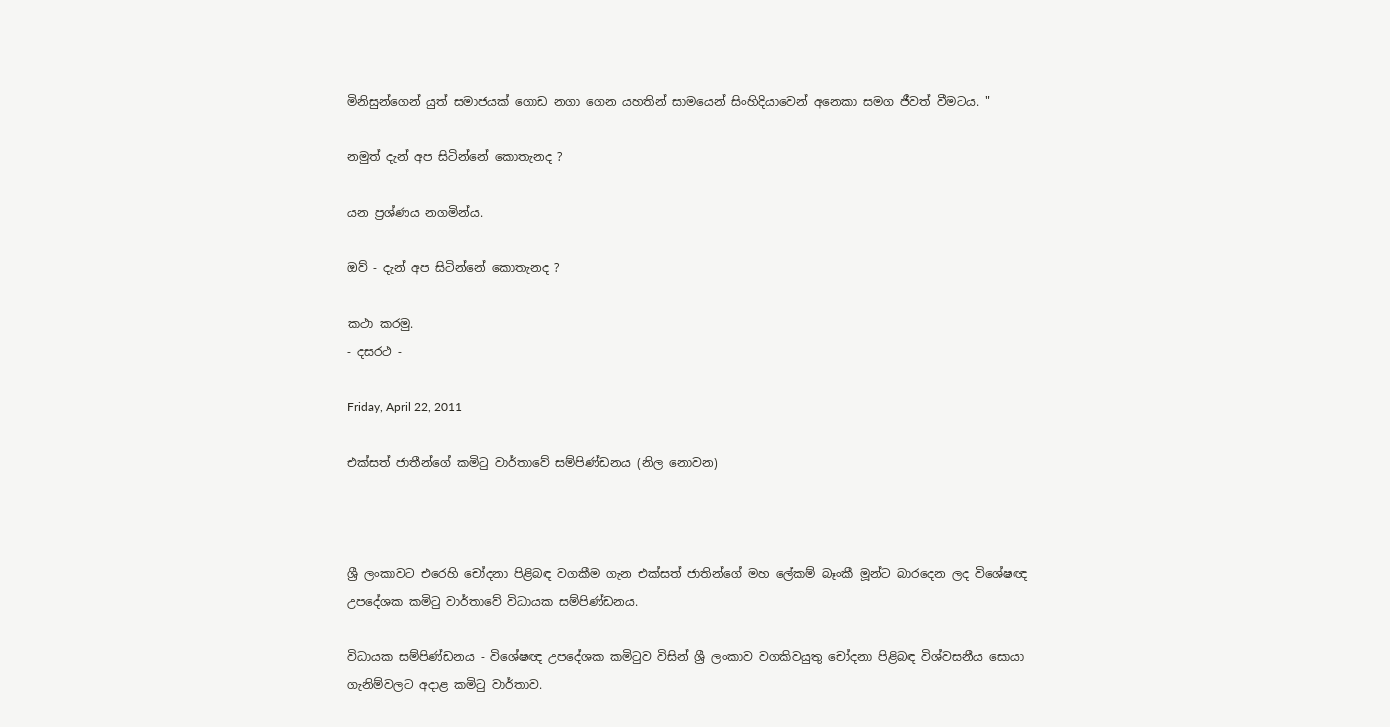මිනිසුන්ගෙන් යුත් සමාජයක් ගොඩ නගා ගෙන යහතින් සාමයෙන් සිංහිදියාවෙන් අනෙකා සමග ජීවත් වීමටය. "

නමුත් දැන් අප සිටින්නේ කොතැනද ?

යන ප්‍රශ්ණය නගමින්ය.

ඔව් - දැන් අප සිටින්නේ කොතැනද ?

කථා කරමු.
- දසරථ -

Friday, April 22, 2011

එක්සත් ජාතීන්ගේ කමිටු වාර්තාවේ සම්පිණ්ඩනය (නිල නොවන)



ශ්‍රී ලංකාවට එරෙහි චෝදනා පිළිබඳ වගකීම ගැන එක්සත් ජාතින්ගේ මහ ලේකම් බෑංකී මූන්ට බාරදෙන ලද විශේෂඥ උපදේශක කමිටු වාර්තාවේ විධායක සම්පිණ්ඩනය.

විධායක සම්පිණ්ඩනය - විශේෂඥ උපදේශක කමිටුව විසින් ශ්‍රී ලංකාව වගකිවයුතු චෝදනා පිළිබඳ විශ්වසනීය සොයා ගැනිම්වලට අදාළ කමිටු වාර්තාව.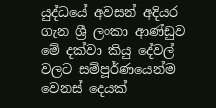යුද්ධයේ අවසන් අදියර ගැන ශ්‍රී ලංකා ආණ්ඩුව මේ දක්වා කියු දේවල් වලට සම්පූර්ණයෙන්ම වෙනස් දෙයක්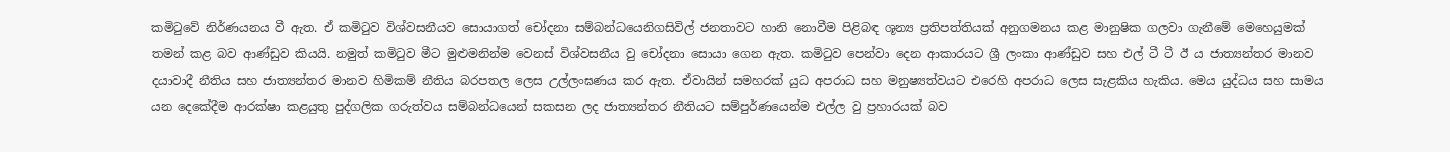කමිටුවේ නිර්ණයනය වී ඇත. ඒ කමිටුව විශ්වසනීයව සොයාගත් චෝදනා සම්බන්ධයෙනිගසිවිල් ජනතාවට හානි නොවීම පිළිබඳ ශූන්‍ය ප්‍රතිපත්තියක් අනුගමනය කළ මානුෂික ගලවා ගැනීමේ මෙහෙයුමක් තමන් කළ බව ආණ්ඩුව කියයි. නමුත් කමිටුව මීට මුළුමනින්ම වෙනස් විශ්වසනීය වු චෝදනා සොයා ගෙන ඇත. කමිටුව පෙන්වා දෙන ආකාරයට ශ්‍රී ලංකා ආණ්ඩුව සහ එල් ටී ටී ඊ ය ජාත්‍යන්තර මානව දයාවාදී නීතිය සහ ජාත්‍යන්තර මානව හිමිකම් නීතිය බරපතල ලෙස උල්ලංඝණය කර ඇත. ඒවායින් සමහරක් යුධ අපරාධ සහ මනුෂ්‍යත්වයට එරෙහි අපරාධ ලෙස සැළකිය හැකිය. මෙය යුද්ධය සහ සාමය යන දෙකේදීම ආරක්ෂා කළයුතු පුද්ගලික ගරුත්වය සම්බන්ධයෙන් සකසන ලද ජාත්‍යන්තර නීතියට සම්පුර්ණයෙන්ම එල්ල වු ප්‍රහාරයක් බව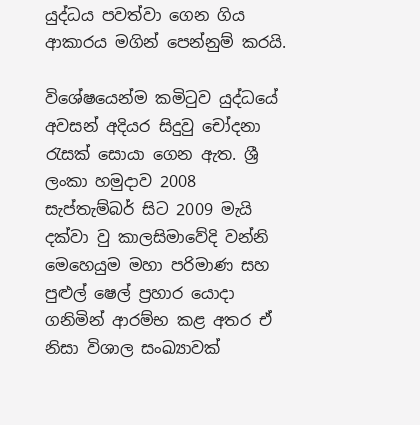යුද්ධය පවත්වා ගෙන ගිය ආකාරය මගින් පෙන්නුම් කරයි.

විශේෂයෙන්ම කමිටුව යුද්ධයේ අවසන් අදියර සිදුවු චෝදනා රැසක් සොයා ගෙන ඇත. ශ්‍රී ලංකා හමුදාව 2008 සැප්තැම්බර් සිට 2009 මැයි දක්වා වු කාලසිමාවේදි වන්නි මෙහෙයුම මහා පරිමාණ සහ පුළුල් ෂෙල් ප්‍රහාර යොදා ගනිමින් ආරම්භ කළ අතර ඒ නිසා විශාල සංඛ්‍යාවක්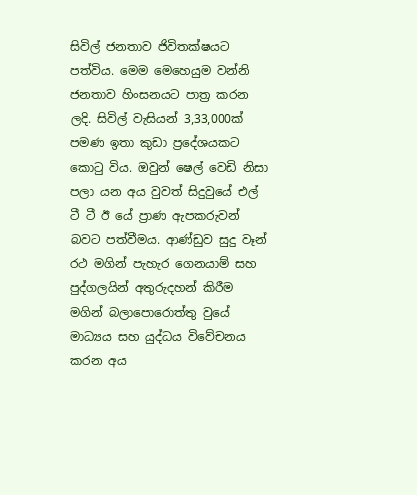සිවිල් ජනතාව ජිවිතක්ෂයට පත්විය. මෙම මෙහෙයුම වන්නි ජනතාව හිංසනයට පාත්‍ර කරන ලදි. සිවිල් වැසියන් 3,33,000ක් පමණ ඉතා කුඩා ප්‍රදේශයකට කොටු විය. ඔවුන් ෂෙල් වෙඩි නිසා පලා යන අය වුවත් සිදුවුයේ එල් ටී ටී ඊ යේ ප්‍රාණ ඇපකරුවන් බවට පත්වීමය. ආණ්ඩුව සුදු වෑන් රථ මගින් පැහැර ගෙනයාම් සහ පුද්ගලයින් අතුරුදහන් කිරීම මගින් බලාපොරොත්තු වුයේ මාධ්‍යය සහ යුද්ධය විවේචනය කරන අය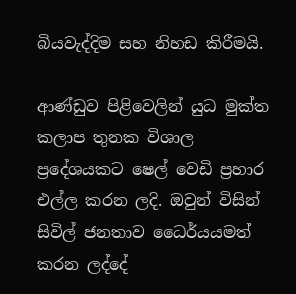බියවැද්දිම සහ නිහඩ කිරීමයි.

ආණ්ඩුව පිළිවෙලින් යුධ මුක්ත කලාප තුනක විශාල ප්‍රදේශයකට ෂෙල් වෙඩි ප්‍රහාර එල්ල කරන ලදි. ඔවුන් විසින් සිවිල් ජනතාව ධෛර්යයමත් කරන ලද්දේ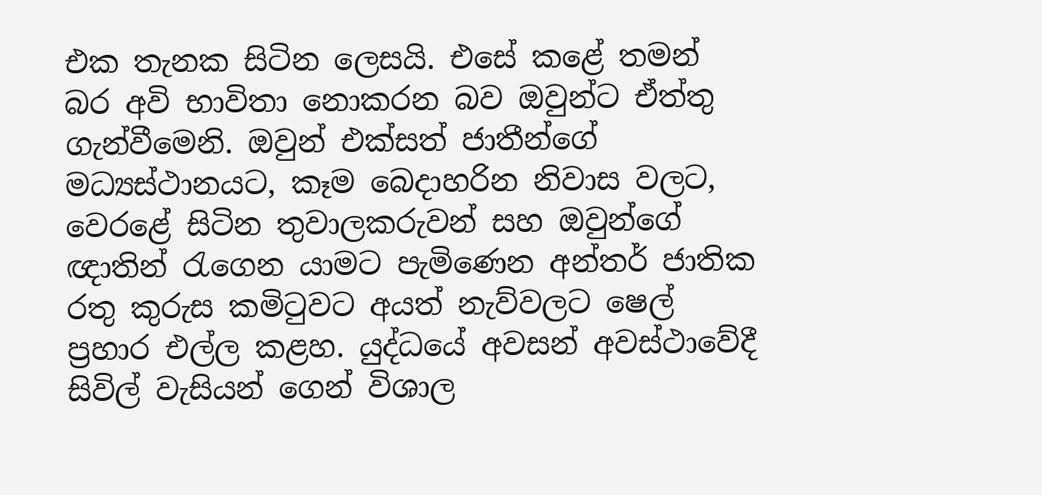එක තැනක සිටින ලෙසයි. එසේ කළේ තමන් බර අවි භාවිතා නොකරන බව ඔවුන්ට ඒත්තු ගැන්වීමෙනි. ඔවුන් එක්සත් ජාතීන්ගේ මධ්‍යස්ථානයට, කෑම බෙදාහරින නිවාස වලට, වෙරළේ සිටින තුවාලකරුවන් සහ ඔවුන්ගේ ඥාතින් රැගෙන යාමට පැමිණෙන අන්තර් ජාතික රතු කුරුස කමිටුවට අයත් නැව්වලට ෂෙල් ප්‍රහාර එල්ල කළහ. යුද්ධයේ අවසන් අවස්ථාවේදී සිවිල් වැසියන් ගෙන් විශාල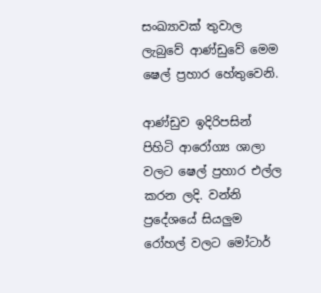සංඛ්‍යාවක් තුවාල ලැබුවේ ආණ්ඩුවේ මෙම ෂෙල් ප්‍රහාර හේතුවෙනි.

ආණ්ඩුව ඉදිරිපසින් පිහිටි ආරෝග්‍ය ශාලා වලට ෂෙල් ප්‍රහාර එල්ල කරන ලදි. වන්නි ප්‍රදේශයේ සියලුම රෝහල් වලට මෝටාර්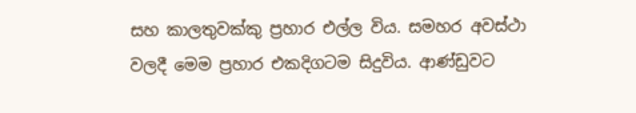සහ කාලතුවක්කු ප්‍රහාර එල්ල විය. සමහර අවස්ථා වලදී මෙම ප්‍රහාර එකදිගටම සිදුවිය. ආණ්ඩුවට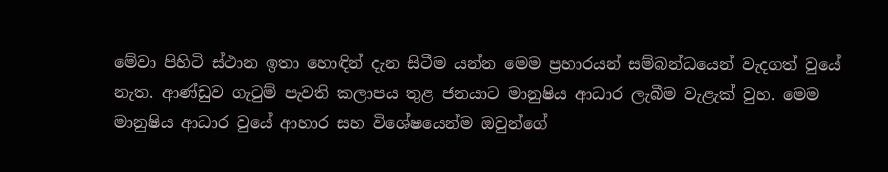මේවා පිහිටි ස්ථාන ඉතා හොඳින් දැන සිටීම යන්න මෙම ප්‍රහාරයන් සම්බන්ධයෙන් වැදගත් වුයේ නැත. ආණ්ඩුව ගැටුම් පැවති කලාපය තුළ ජනයාට මානුෂිය ආධාර ලැබීම වැළැක් වුහ. මෙම මානුෂිය ආධාර වුයේ ආහාර සහ විශේෂයෙන්ම ඔවුන්ගේ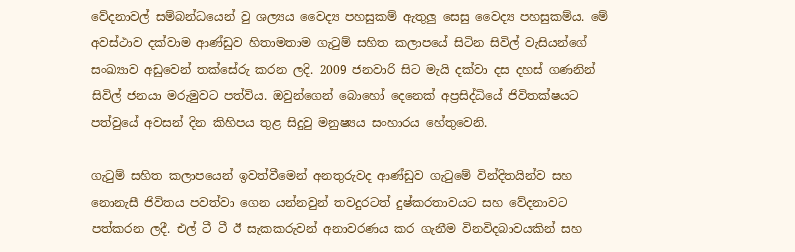වේදනාවල් සම්බන්ධයෙන් වු ශල්‍යය වෛද්‍ය පහසුකම් ඇතුලු සෙසු වෛද්‍ය පහසුකම්ය. මේ අවස්ථාව දක්වාම ආණ්ඩුව හිතාමතාම ගැටුම් සහිත කලාපයේ සිටින සිවිල් වැසියන්ගේ සංඛ්‍යාව අඩුවෙන් තක්සේරු කරන ලදි. 2009 ජනවාරි සිට මැයි දක්වා දස දහස් ගණනින් සිවිල් ජනයා මරුමුවට පත්විය. ඔවුන්ගෙන් බොහෝ දෙනෙක් අප්‍රසිද්ධියේ ජිවිතක්ෂයට පත්වුයේ අවසන් දින කිහිපය තුළ සිදුවු මනුෂ්‍යය සංහාරය හේතුවෙනි.

ගැටුම් සහිත කලාපයෙන් ඉවත්වීමෙන් අනතුරුවද ආණ්ඩුව ගැටුමේ වින්දිතයින්ව සහ නොනැසී ජිවිතය පවත්වා ගෙන යන්නවුන් තවදුරටත් දුෂ්කරතාවයට සහ වේදනාවට පත්කරන ලදී. එල් ටී ටී ඊ සැකකරුවන් අනාවරණය කර ගැනීම විනවිදබාවයකින් සහ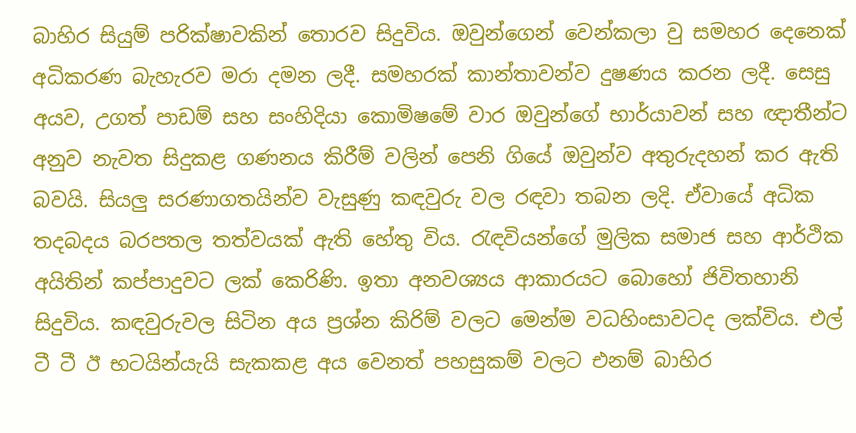බාහිර සියුම් පරික්ෂාවකින් තොරව සිදුවිය. ඔවුන්ගෙන් වෙන්කලා වු සමහර දෙනෙක් අධිකරණ බැහැරව මරා දමන ලදී. සමහරක් කාන්තාවන්ව දුෂණය කරන ලදී. සෙසු අයව, උගත් පාඩම් සහ සංහිදියා කොමිෂමේ වාර ඔවුන්ගේ භාර්යාවන් සහ ඥාතීන්ට අනුව නැවත සිදුකළ ගණනය කිරීම් වලින් පෙනි ගියේ ඔවුන්ව අතුරුදහන් කර ඇති බවයි. සියලු සරණාගතයින්ව වැසුණු කඳවුරු වල රඳවා තබන ලදි. ඒවායේ අධික තදබදය බරපතල තත්වයක් ඇති හේතු විය. රැඳවියන්ගේ මුලික සමාජ සහ ආර්ථික අයිතින් කප්පාදුවට ලක් කෙරිණි. ඉතා අනවශ්‍යය ආකාරයට බොහෝ ජිවිතහානි සිදුවිය. කඳවුරුවල සිටින අය ප්‍රශ්න කිරිම් වලට මෙන්ම වධහිංසාවටද ලක්විය. එල් ටී ටී ඊ භටයින්යැයි සැකකළ අය වෙනත් පහසුකම් වලට එනම් බාහිර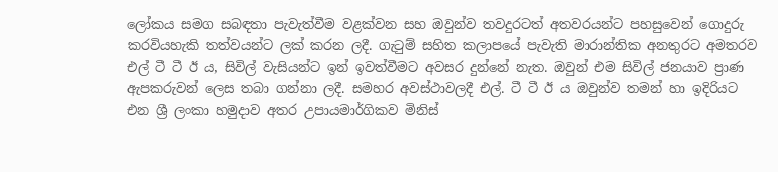ලෝකය සමග සබඳතා පැවැත්වීම වළක්වන සහ ඔවුන්ව තවදුරටත් අතවරයන්ට පහසුවෙන් ගොදුරු කරවියහැකි තත්වයන්ට ලක් කරන ලදී. ගැටුම් සහිත කලාපයේ පැවැති මාරාන්තික අනතුරට අමතරව එල් ටී ටී ඊ ය, සිවිල් වැසියන්ට ඉන් ඉවත්වීමට අවසර දුන්නේ නැත. ඔවුන් එම සිවිල් ජනයාව ප්‍රාණ ඇපකරුවන් ලෙස තබා ගන්නා ලදී. සමහර අවස්ථාවලදී එල්. ටී ටී ඊ ය ඔවුන්ව තමන් හා ඉදිරියට එන ශ්‍රී ලංකා හමුදාව අතර උපායමාර්ගිකව මිනිස්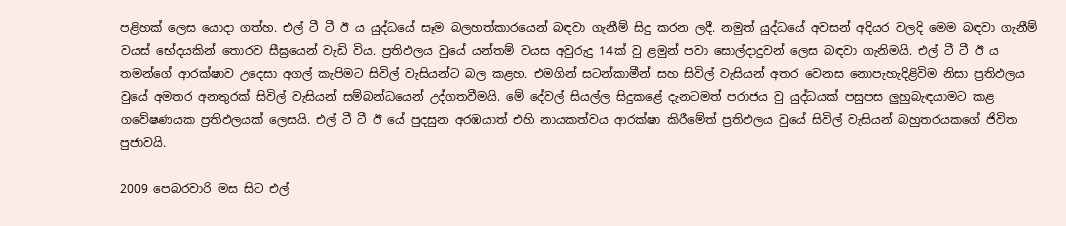පළිහක් ලෙස යොදා ගත්හ. එල් ටී ටී ඊ ය යුද්ධයේ සෑම බලහත්කාරයෙන් බඳවා ගැනීම් සිදු කරන ලදී. නමුත් යුද්ධයේ අවසන් අදියර වලදි මෙම බඳවා ගැනීම් වයස් භේදයකින් තොරව සීඝ්‍රයෙන් වැඩි විය. ප්‍රතිඵලය වුයේ යන්තම් වයස අවුරුදු 14ක් වු ළමුන් පවා සොල්දාදුවන් ලෙස බඳවා ගැනිමයි. එල් ටී ටී ඊ ය තමන්ගේ ආරක්ෂාව උදෙසා අගල් කැපිමට සිවිල් වැසියන්ට බල කළහ. එමගින් සටන්කාමීන් සහ සිවිල් වැසියන් අතර වෙනස නොපැහැදිළිවිම නිසා ප්‍රතිඵලය වුයේ අමතර අනතුරක් සිවිල් වැසියන් සම්බන්ධයෙන් උද්ගතවීමයි. මේ දේවල් සියල්ල සිදුකළේ දැනටමත් පරාජය වු යුද්ධයක් පසුපස ලුහුබැඳයාමට කළ ගවේෂණයක ප්‍රතිඵලයක් ලෙසයි. එල් ටී ටී ඊ යේ පුදසුන අරඹයාත් එහි නායකත්වය ආරක්ෂා කිරීමේත් ප්‍රතිඵලය වුයේ සිවිල් වැසියන් බහුතරයකගේ ජිවිත පුජාවයි.

2009 පෙබරවාරි මස සිට එල්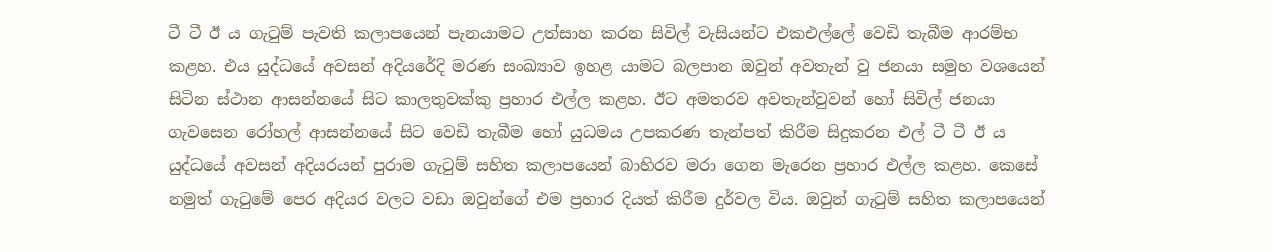ටී ටී ඊ ය ගැටුම් පැවති කලාපයෙන් පැනයාමට උත්සාහ කරන සිවිල් වැසියන්ට එකඑල්ලේ වෙඩි තැබීම ආරම්භ කළහ. එය යුද්ධයේ අවසන් අදියරේදි මරණ සංඛ්‍යාව ඉහළ යාමට බලපාන ඔවුන් අවතැන් වු ජනයා සමුහ වශයෙන් සිටින ස්ථාන ආසන්නයේ සිට කාලතුවක්කු ප්‍රහාර එල්ල කළහ. ඊට අමතරව අවතැන්වුවන් හෝ සිවිල් ජනයා ගැවසෙන රෝහල් ආසන්නයේ සිට වෙඩි තැබීම හෝ යුධමය උපකරණ තැන්පත් කිරීම සිදුකරන එල් ටී ටී ඊ ය යුද්ධයේ අවසන් අදියරයන් පුරාම ගැටුම් සහිත කලාපයෙන් බාහිරව මරා ගෙන මැරෙන ප්‍රහාර එල්ල කළහ. කෙසේ නමුත් ගැටුමේ පෙර අදියර වලට වඩා ඔවුන්ගේ එම ප්‍රහාර දියත් කිරීම දුර්වල විය. ඔවුන් ගැටුම් සහිත කලාපයෙන්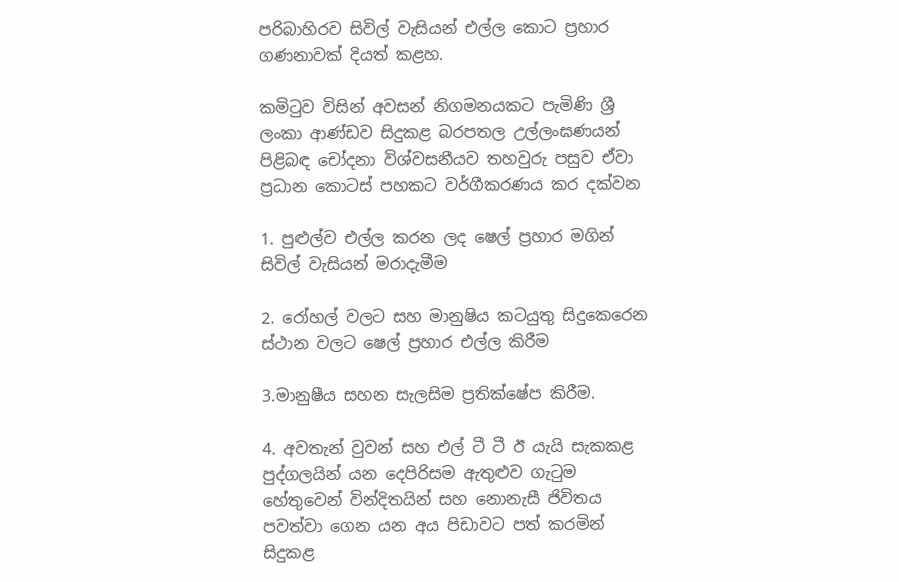පරිබාහිරව සිවිල් වැසියන් එල්ල කොට ප්‍රහාර ගණනාවක් දියත් කළහ.

කමිටුව විසින් අවසන් නිගමනයකට පැමිණි ශ්‍රී ලංකා ආණ්ඩව සිදුකළ බරපතල උල්ලංඝණයන් පිළිබඳ චෝදනා විශ්වසනීයව තහවුරු පසුව ඒවා ප්‍රධාන කොටස් පහකට වර්ගීකරණය කර දක්වන

1. පුළුල්ව එල්ල කරන ලද ෂෙල් ප්‍රහාර මගින් සිවිල් වැසියන් මරාදැමීම

2. රෝහල් වලට සහ මානුෂිය කටයුතු සිදුකෙරෙන ස්ථාන වලට ෂෙල් ප්‍රහාර එල්ල කිරීම

3.මානුෂීය සහන සැලසිම ප්‍රතික්ෂේප කිරීම.

4. අවතැන් වුවන් සහ එල් ටී ටී ඊ යැයි සැකකළ පුද්ගලයින් යන දෙපිරිසම ඇතුළුව ගැටුම හේතුවෙන් වින්දිතයින් සහ නොනැසී ජිවිතය පවත්වා ගෙන යන අය පිඩාවට පත් කරමින් සිදුකළ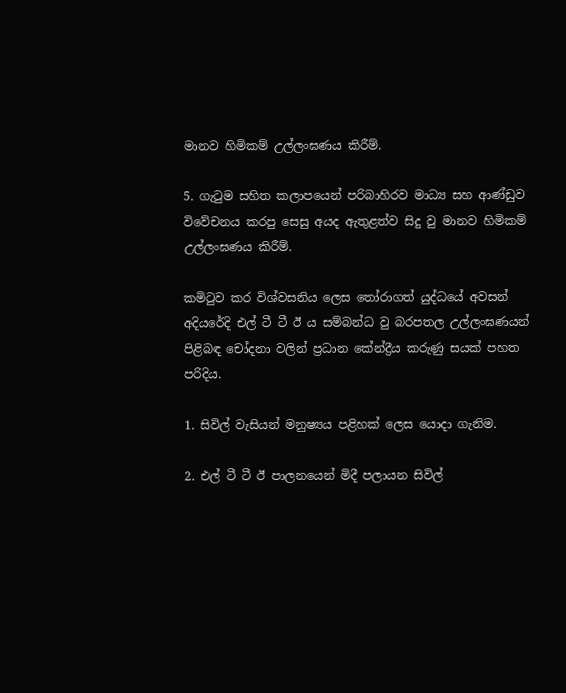මානව හිමිකම් උල්ලංඝණය කිරීම්.

5. ගැටුම සහිත කලාපයෙන් පරිබාහිරව මාධ්‍ය සහ ආණ්ඩුව විවේචනය කරපු සෙසු අයද ඇතුළත්ව සිදු වු මානව හිමිකම් උල්ලංඝණය කිරීම්.

කමිටුව කර විශ්වසනිය ලෙස තෝරාගත් යුද්ධයේ අවසන් අදියරේදි එල් ටී ටී ඊ ය සම්බන්ධ වු බරපතල උල්ලංඝණයන් පිළිබඳ චෝදනා වලින් ප්‍රධාන කේන්ද්‍රීය කරුණු සයක් පහත පරිදිය.

1. සිවිල් වැසියන් මනුෂ්‍යය පළිහක් ලෙස යොදා ගැනිම.

2. එල් ටී ටී ඊ පාලනයෙන් මිදී පලායන සිවිල්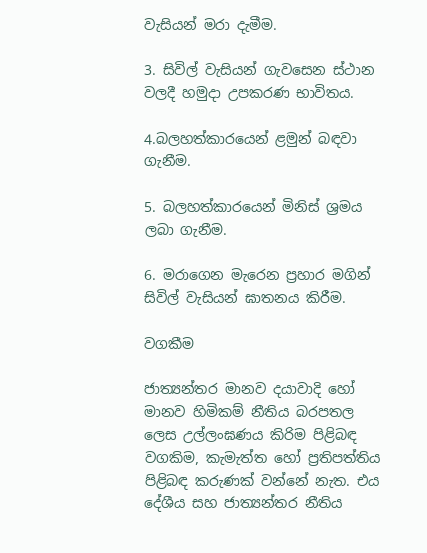වැසියන් මරා දැමීම.

3. සිවිල් වැසියන් ගැවසෙන ස්ථාන වලදී හමුදා උපකරණ භාවිතය.

4.බලහත්කාරයෙන් ළමුන් බඳවා ගැනීම.

5. බලහත්කාරයෙන් මිනිස් ශ්‍රමය ලබා ගැනීම.

6. මරාගෙන මැරෙන ප්‍රහාර මගින් සිවිල් වැසියන් ඝාතනය කිරීම.

වගකීම

ජාත්‍යන්තර මානව දයාවාදි හෝ මානව හිමිකම් නීතිය බරපතල ලෙස උල්ලංඝණය කිරිම පිළිබඳ වගකිම, කැමැත්ත හෝ ප්‍රතිපත්තිය පිළිබඳ කරුණක් වන්නේ නැත. එය දේශීය සහ ජාත්‍යන්තර නීතිය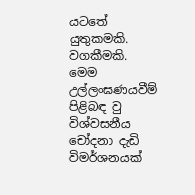යටතේ යුතුකමකි. වගකීමකි. මෙම උල්ලංඝණයවීම් පිළිබඳ වු විශ්වසනීය චෝදනා දැඩි විමර්ශනයක්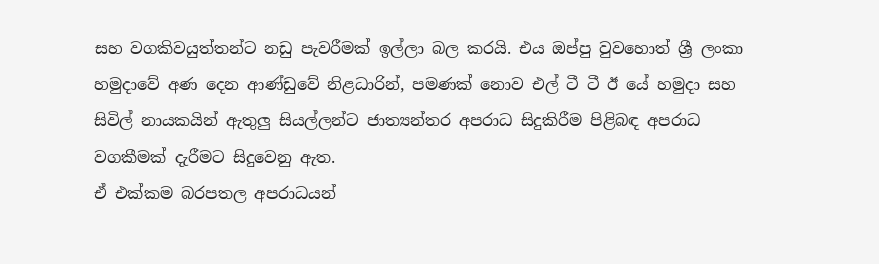සහ වගකිවයුත්තන්ට නඩු පැවරීමක් ඉල්ලා බල කරයි. එය ඔප්පු වුවහොත් ශ්‍රී ලංකා හමුදාවේ අණ දෙන ආණ්ඩුවේ නිළධාරින්, පමණක් නොව එල් ටී ටී ඊ යේ හමුදා සහ සිවිල් නායකයින් ඇතුලු සියල්ලන්ට ජාත්‍යන්තර අපරාධ සිදුකිරීම පිළිබඳ අපරාධ වගකීමක් දැරීමට සිදුවෙනු ඇත.
ඒ එක්කම බරපතල අපරාධයන්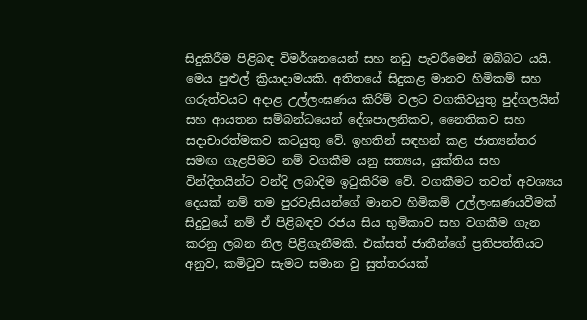සිදුකිරීම පිළිබඳ විමර්ශනයෙන් සහ නඩු පැවරීමෙන් ඔබ්බට යයි. මෙය පුළුල් ක්‍රියාදාමයකි. අතිතයේ සිදුකළ මානව හිමිකම් සහ ගරුත්වයට අදාළ උල්ලංඝණය කිරිම් වලට වගකිවයුතු පුද්ගලයින් සහ ආයතන සම්බන්ධයෙන් දේශපාලනිකව, නෛතිකව සහ සදාචාරත්මකව කටයුතු වේ. ඉහතින් සඳහන් කළ ජාත්‍යන්තර සමඟ ගැළපිමට නම් වගකීම යනු සත්‍යය, යුක්තිය සහ වින්දිතයින්ට වන්දි ලබාදිම ඉටුකිරිම වේ. වගකීමට තවත් අවශ්‍යය දෙයක් නම් තම පුරවැසියන්ගේ මානව හිමිකම් උල්ලංඝණයවීමක් සිදුවුයේ නම් ඒ පිළිබඳව රජය සිය භුමිකාව සහ වගකීම ගැන කරනු ලබන නිල පිළිගැනීමකි. එක්සත් ජාතීන්ගේ ප්‍රතිපත්තියට අනුව, කමිටුව සැමට සමාන වු සුත්තරයක්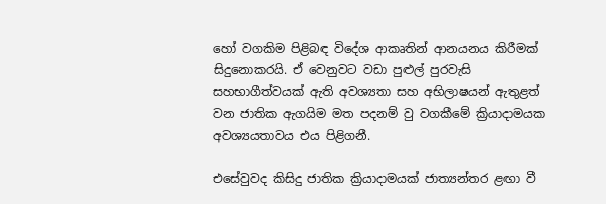හෝ වගකිම පිළිබඳ විදේශ ආකෘතින් ආනයනය කිරීමක් සිදුනොකරයි. ඒ වෙනුවට වඩා පුළුල් පුරවැසි සහභාගීත්වයක් ඇති අවශ්‍යතා සහ අභිලාෂයන් ඇතුළත් වන ජාතික ඇගයිම මත පදනම් වු වගකීමේ ක්‍රියාදාමයක අවශ්‍යයතාවය එය පිළිගනී.

එසේවුවද කිසිදු ජාතික ක්‍රියාදාමයක් ජාත්‍යන්තර ළඟා වී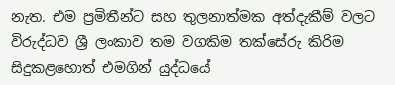නැත. එම ප්‍රමිතීන්ට සහ තුලනාත්මක අත්දැකීම් වලට විරුද්ධව ශ්‍රී ලංකාව තම වගකිම තක්සේරු කිරිම සිදුකළහොත් එමගින් යුද්ධයේ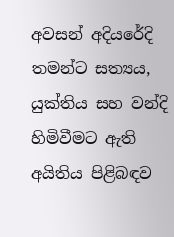අවසන් අදියරේදි තමන්ට සත්‍යය, යුක්තිය සහ වන්දි හිමිවීමට ඇති අයිතිය පිළිබඳව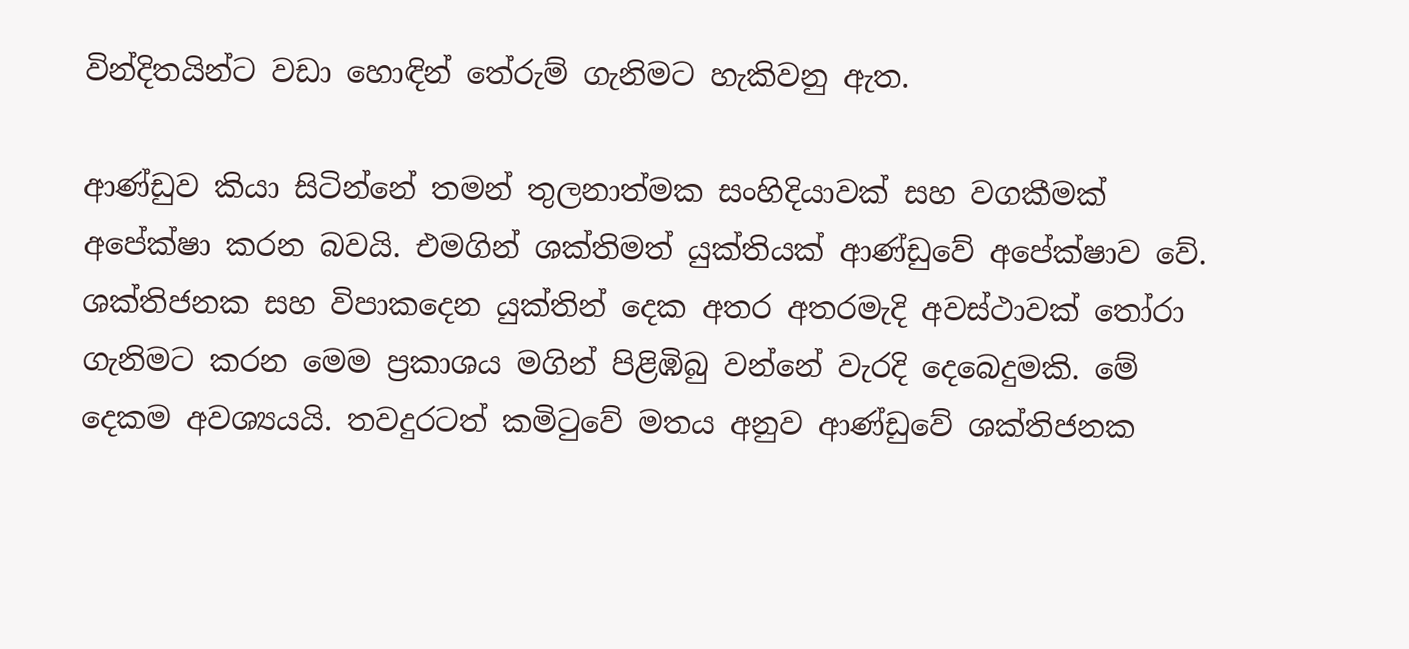වින්දිතයින්ට වඩා හොඳින් තේරුම් ගැනිමට හැකිවනු ඇත.

ආණ්ඩුව කියා සිටින්නේ තමන් තුලනාත්මක සංහිදියාවක් සහ වගකීමක් අපේක්ෂා කරන බවයි. එමගින් ශක්තිමත් යුක්තියක් ආණ්ඩුවේ අපේක්ෂාව වේ. ශක්තිජනක සහ විපාකදෙන යුක්තින් දෙක අතර අතරමැදි අවස්ථාවක් තෝරා ගැනිමට කරන මෙම ප්‍රකාශය මගින් පිළිඹිබු වන්නේ වැරදි දෙබෙදුමකි. මේ දෙකම අවශ්‍යයයි. තවදුරටත් කමිටුවේ මතය අනුව ආණ්ඩුවේ ශක්තිජනක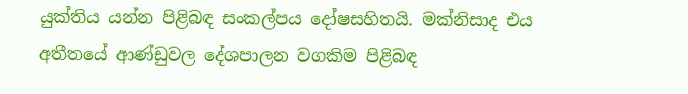යුක්තිය යන්න පිළිබඳ සංකල්පය දෝෂසහිතයි. මක්නිසාද එය අතීතයේ ආණ්ඩුවල දේශපාලන වගකිම පිළිබඳ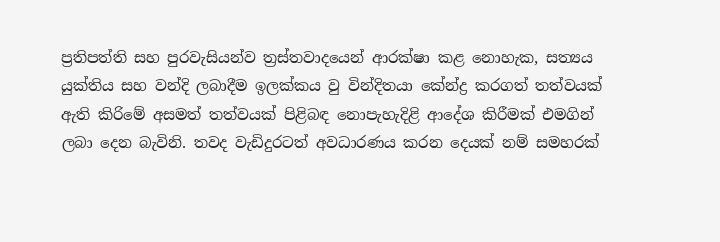ප්‍රතිපත්ති සහ පුරවැසියන්ව ත්‍රස්තවාදයෙන් ආරක්ෂා කළ නොහැක, සත්‍යය යුක්තිය සහ වන්දි ලබාදීම ඉලක්කය වු වින්දිතයා කේන්ද්‍ර කරගත් තත්වයක් ඇති කිරිමේ අසමත් තත්වයක් පිළිබඳ නොපැහැදිළි ආදේශ කිරීමක් එමගින් ලබා දෙන බැවිනි. තවද වැඩිදුරටත් අවධාරණය කරන දෙයක් නම් සමහරක්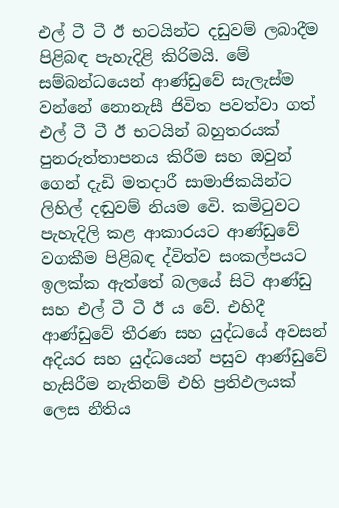එල් ටී ටී ඊ භටයින්ට දඩුවම් ලබාදීම පිළිබඳ පැහැදිළි කිරිමයි. මේ සම්බන්ධයෙන් ආණ්ඩුවේ සැලැස්ම වන්නේ නොනැසී ජිවිත පවත්වා ගත් එල් ටී ටී ඊ භටයින් බහුතරයක් පුනරුත්තාපනය කිරීම සහ ඔවුන් ගෙන් දැඩි මතදාරී සාමාජිකයින්ට ලිහිල් දඬුවම් නියම වෙි. කමිටුවට පැහැදිලි කළ ආකාරයට ආණ්ඩුවේ වගකීම පිළිබඳ ද්විත්ව සංකල්පයට ඉලක්ක ඇත්තේ බලයේ සිටි ආණ්ඩු සහ එල් ටී ටී ඊ ය වේ. එහිදී ආණ්ඩුවේ තීරණ සහ යුද්ධයේ අවසන් අදියර සහ යුද්ධයෙන් පසුව ආණ්ඩුවේ හැසිරීම නැතිනම් එහි ප්‍රතිඵලයක් ලෙස නීතිය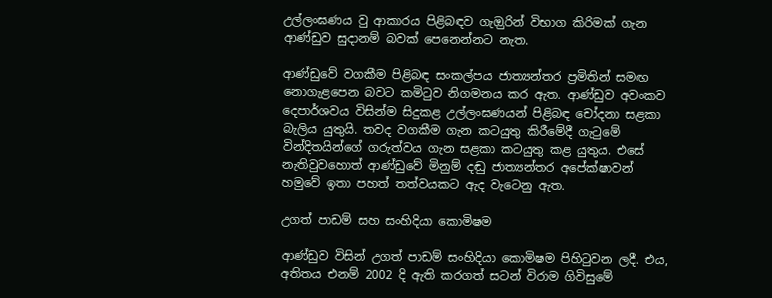උල්ලංඝණය වු ආකාරය පිළිබඳව ගැඔුරින් විභාග කිරිමක් ගැන ආණ්ඩුව සුදානම් බවක් පෙනෙන්නට නැත.

ආණ්ඩුවේ වගකීම පිළිබඳ සංකල්පය ජාත්‍යන්තර ප්‍රමිතින් සමඟ නොගැළපෙන බවට කමිටුව නිගමනය කර ඇත. ආණ්ඩුව අවංකව දෙපාර්ශවය විසින්ම සිදුකළ උල්ලංඝණයන් පිළිබඳ චෝදනා සළකා බැලිය යුතුයි. තවද වගකීම ගැන කටයුතු කිරීමේදී ගැටුමේ වින්දිතයින්ගේ ගරුත්වය ගැන සළකා කටයුතු කළ යුතුය. එසේ නැතිවුවහොත් ආණ්ඩුවේ මිනුම් දඬු ජාත්‍යන්තර අපේක්ෂාවන් හමුවේ ඉතා පහත් තත්වයකට ඇද වැටෙනු ඇත.

උගත් පාඩම් සහ සංහිදියා කොමිෂම

ආණ්ඩුව විසින් උගත් පාඩම් සංහිදියා කොමිෂම පිහිටුවන ලදී. එය, අතිතය එනම් 2002 දි ඇති කරගත් සටන් විරාම ගිවිසුමේ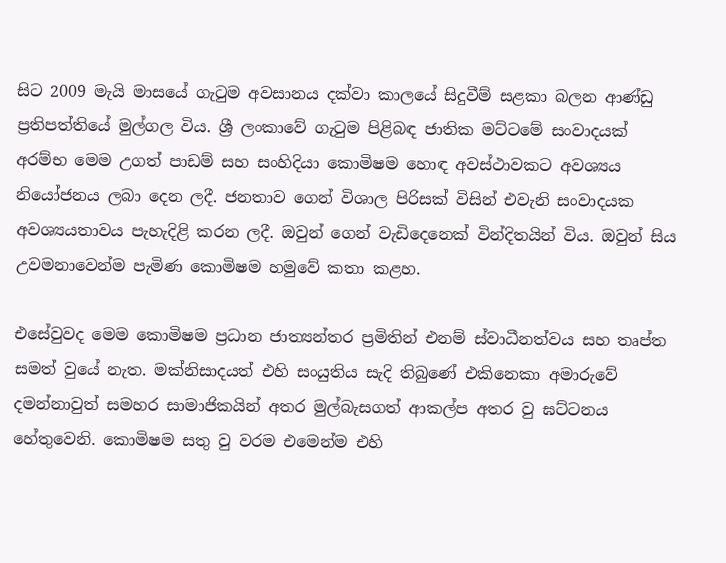සිට 2009 මැයි මාසයේ ගැටුම අවසානය දක්වා කාලයේ සිදුවීම් සළකා බලන ආණ්ඩු ප්‍රතිපත්තියේ මුල්ගල විය. ශ්‍රී ලංකාවේ ගැටුම පිළිබඳ ජාතික මට්ටමේ සංවාදයක් අරම්භ මෙම උගත් පාඩම් සහ සංහිදියා කොමිෂම හොඳ අවස්ථාවකට අවශ්‍යය නියෝජනය ලබා දෙන ලදී. ජනතාව ගෙන් විශාල පිරිසක් විසින් එවැනි සංවාදයක අවශ්‍යයතාවය පැහැදිළි කරන ලදී. ඔවුන් ගෙන් වැඩිදෙනෙක් වින්දිතයින් විය. ඔවුන් සිය උවමනාවෙන්ම පැමිණ කොමිෂම හමුවේ කතා කළහ.

එසේවුවද මෙම කොමිෂම ප්‍රධාන ජාත්‍යන්තර ප්‍රමිතින් එනම් ස්වාධීනත්වය සහ තෘප්ත සමත් වුයේ නැත. මක්නිසාදයත් එහි සංයුතිය සැදි තිබුණේ එකිනෙකා අමාරුවේ දමන්නාවුත් සමහර සාමාජිකයින් අතර මුල්බැසගත් ආකල්ප අතර වු ඝට්ටනය හේතුවෙනි. කොමිෂම සතු වු වරම එමෙන්ම එහි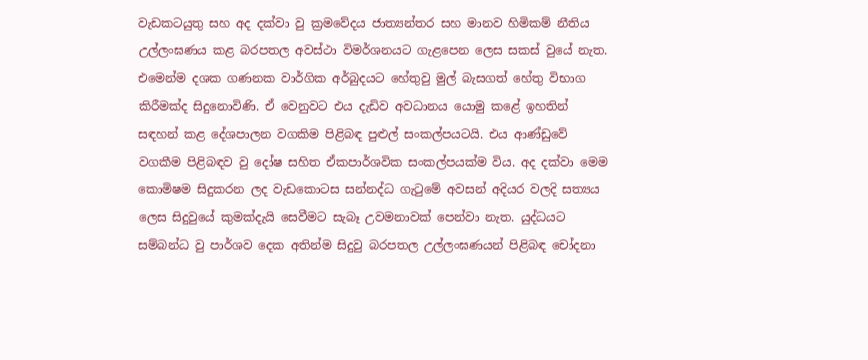වැඩකටයුතු සහ අද දක්වා වු ක්‍රමවේදය ජාත්‍යන්තර සහ මානව හිමිකම් නීතිය උල්ලංඝණය කළ බරපතල අවස්ථා විමර්ශනයට ගැළපෙන ලෙස සකස් වුයේ නැත. එමෙන්ම දශක ගණනක වාර්ගික අර්බුදයට හේතුවු මුල් බැසගත් හේතු විභාග කිරීමක්ද සිදුනොවිණි. ඒ වෙනුවට එය දැඩිව අවධානය යොමු කළේ ඉහතින් සඳහන් කළ දේශපාලන වගකිම පිළිබඳ පුළුල් සංකල්පයටයි. එය ආණ්ඩුවේ වගකීම පිළිබඳව වු දෝෂ සහිත ඒකපාර්ශවික සංකල්පයක්ම විය. අද දක්වා මෙම කොමිෂම සිදුකරන ලද වැඩකොටස සන්නද්ධ ගැටුමේ අවසන් අදියර වලදි සත්‍යය ලෙස සිදුවුයේ කුමක්දැයි සෙවීමට සැබෑ උවමනාවක් පෙන්වා නැත. යුද්ධයට සම්බන්ධ වු පාර්ශව දෙක අතින්ම සිදුවු බරපතල උල්ලංඝණයන් පිළිබඳ චෝදනා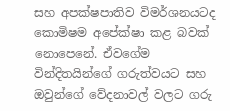සහ අපක්ෂපාතිව විමර්ශනයටද කොමිෂම අපේක්ෂා කළ බවක් නොපෙනේ. ඒවගේම වින්දිතයින්ගේ ගරුත්වයට සහ ඔවුන්ගේ වේදනාවල් වලට ගරු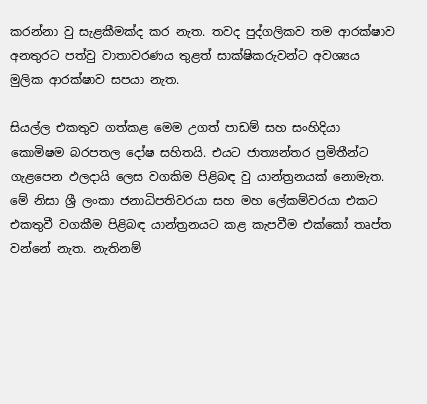කරන්නා වු සැළකීමක්ද කර නැත. තවද පුද්ගලිකව තම ආරක්ෂාව අනතුරට පත්වු වාතාවරණය තුළත් සාක්ෂිකරුවන්ට අවශ්‍යය මුලික ආරක්ෂාව සපයා නැත.

සියල්ල එකතුව ගත්කළ මෙම උගත් පාඩම් සහ සංහිදියා කොමිෂම බරපතල දෝෂ සහිතයි. එයට ජාත්‍යන්තර ප්‍රමිතීන්ට ගැළපෙන ඵලදායි ලෙස වගකිම පිළිබඳ වු යාන්ත්‍රනයක් නොමැත. මේ නිසා ශ්‍රී ලංකා ජනාධිපතිවරයා සහ මහ ලේකම්වරයා එකට එකතුවී වගකීම පිළිබඳ යාන්ත්‍රනයට කළ කැපවීම එක්කෝ තෘප්ත වන්නේ නැත. නැතිනම්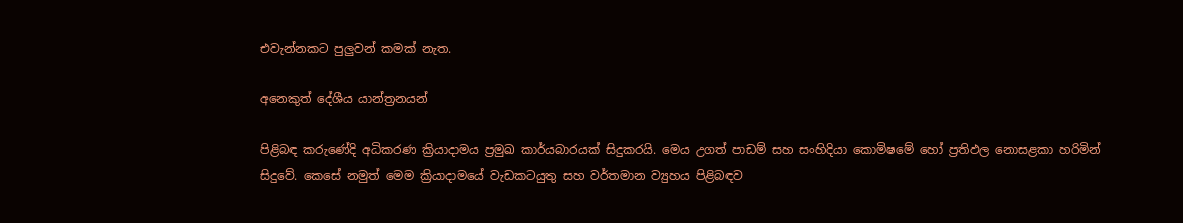එවැන්නකට පුලුවන් කමක් නැත.

අනෙකුත් දේශීය යාන්ත්‍රනයන්

පිළිබඳ කරුණේදි අධිකරණ ක්‍රියාදාමය ප්‍රමුඛ කාර්යබාරයක් සිදුකරයි. මෙය උගත් පාඩම් සහ සංහිදියා කොමිෂමේ හෝ ප්‍රතිඵල නොසළකා හරිමින් සිදුවේ. කෙසේ නමුත් මෙම ක්‍රියාදාමයේ වැඩකටයුතු සහ වර්තමාන ව්‍යුහය පිළිබඳව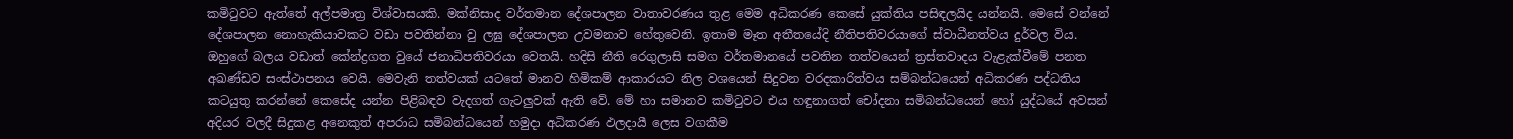කමිටුවට ඇත්තේ අල්පමාත්‍ර විශ්වාසයකි. මක්නිසාද වර්තමාන දේශපාලන වාතාවරණය තුළ මෙම අධිකරණ කෙසේ යුක්තිය පසිඳලයිද යන්නයි. මෙසේ වන්නේ දේශපාලන නොහැකියාවකට වඩා පවතින්නා වු ලඝු දේශපාලන උවමනාව හේතුවෙනි. ඉතාම මෑත අතීතයේදි නීතිපතිවරයාගේ ස්වාධීනත්වය දුර්වල විය. ඔහුගේ බලය වඩාත් කේන්ද්‍රගත වුයේ ජනාධිපතිවරයා වෙතයි. හදිසි නීති රෙගුලාසි සමග වර්තමානයේ පවතින තත්වයෙන් ත්‍රස්තවාදය වැළැක්වීමේ පනත අඛණ්ඩව සංස්ථාපනය වෙයි. මෙවැනි තත්වයක් යටතේ මානව හිමිකම් ආකාරයට නිල වශයෙන් සිදුවන වරදකාරිත්වය සම්බන්ධයෙන් අධිකරණ පද්ධතිය කටයුතු කරන්නේ කෙසේද යන්න පිළිබඳව වැදගත් ගැටලුවක් ඇති වේ. මේ හා සමානව කමිටුවට එය හඳුනාගත් චෝදනා සමිබන්ධයෙන් හෝ යුද්ධයේ අවසන් අදියර වලදී සිදුකළ අනෙකුත් අපරාධ සමිබන්ධයෙන් හමුදා අධිකරණ ඵලදායී ලෙස වගකීම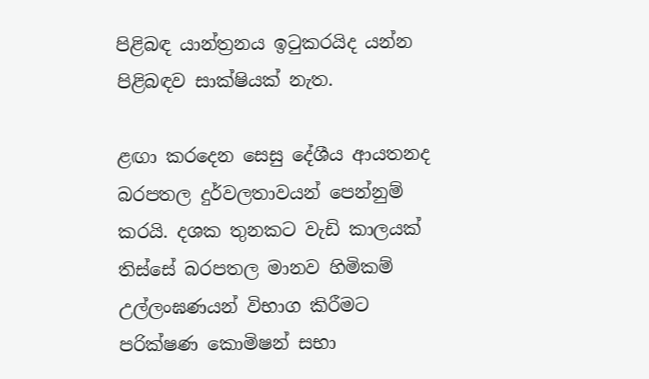පිළිබඳ යාන්ත්‍රනය ඉටුකරයිද යන්න පිළිබඳව සාක්ෂියක් නැත.

ළඟා කරදෙන සෙසු දේශීය ආයතනද බරපතල දුර්වලතාවයන් පෙන්නුම් කරයි. දශක තුනකට වැඩි කාලයක් තිස්සේ බරපතල මානව හිමිකම් උල්ලංඝණයන් විභාග කිරීමට පරික්ෂණ කොමිෂන් සභා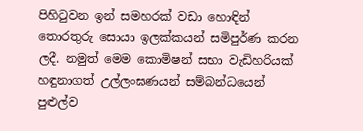පිහිටුවන ඉන් සමහරක් වඩා හොඳින් තොරතුරු සොයා ඉලක්කයන් සමිපුර්ණ කරන ලදී. නමුත් මෙම කොමිෂන් සභා වැඩිහරියක් හඳුනාගත් උල්ලංඝණයන් සම්බන්ධයෙන් පුළුල්ව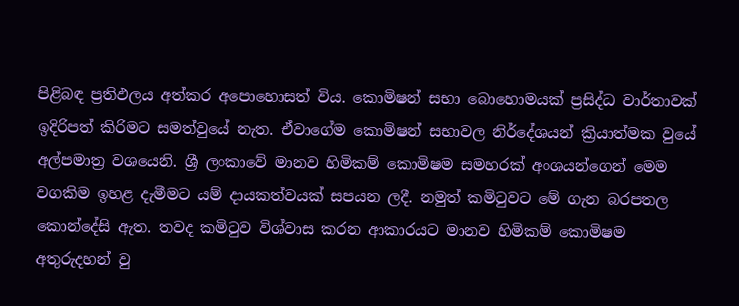පිළිබඳ ප්‍රතිඵලය අත්කර අපොහොසත් විය. කොමිෂන් සභා බොහොමයක් ප්‍රසිද්ධ වාර්තාවක් ඉදිරිපත් කිරිමට සමත්වුයේ නැත. ඒවාගේම කොමිෂන් සභාවල නිර්දේශයන් ක්‍රියාත්මක වුයේ අල්පමාත්‍ර වශයෙනි. ශ්‍රී ලංකාවේ මානව හිමිකම් කොමිෂම සමහරක් අංශයන්ගෙන් මෙම වගකිම ඉහළ දැමීමට යම් දායකත්වයක් සපයන ලදී. නමුත් කමිටුවට මේ ගැන බරපතල කොන්දේසි ඇත. තවද කමිටුව විශ්වාස කරන ආකාරයට මානව හිමිකම් කොමිෂම අතුරුදහන් වු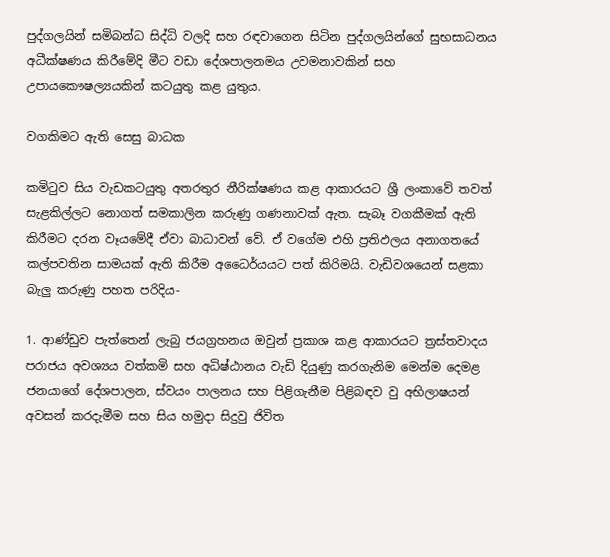පුද්ගලයින් සමිබන්ධ සිද්ධි වලදි සහ රඳවාගෙන සිටින පුද්ගලයින්ගේ සුභසාධනය අධීක්ෂණය කිරීමේදි මීට වඩා දේශපාලනමය උවමනාවකින් සහ උපායකෞෂල්‍යයකින් කටයුතු කළ යුතුය.

වගකිමට ඇති සෙසු බාධක

කමිටුව සිය වැඩකටයුතු අතරතුර නීරික්ෂණය කළ ආකාරයට ශ්‍රී ලංකාවේ තවත් සැළකිල්ලට නොගත් සමකාලින කරුණු ගණනාවක් ඇත. සැබෑ වගකීමක් ඇති කිරීමට දරන වෑයමේදී ඒවා බාධාවන් වේ. ඒ වගේම එහි ප්‍රතිඵලය අනාගතයේ කල්පවතින සාමයක් ඇති කිරීම අධෛර්යයට පත් කිරිමයි. වැඩිවශයෙන් සළකා බැලු කරුණු පහත පරිදිය-

1. ආණ්ඩුව පැත්තෙන් ලැබු ජයග්‍රහනය ඔවුන් ප්‍රකාශ කළ ආකාරයට ත්‍රස්තවාදය පරාජය අවශ්‍යය වත්කමි සහ අධිෂ්ඨානය වැඩි දියුණු කරගැනිම මෙන්ම දෙමළ ජනයාගේ දේශපාලන, ස්වයං පාලනය සහ පිළිගැනීම පිළිබඳව වු අභිලාෂයන් අවසන් කරදැමීම සහ සිය හමුදා සිදුවු ජිවිත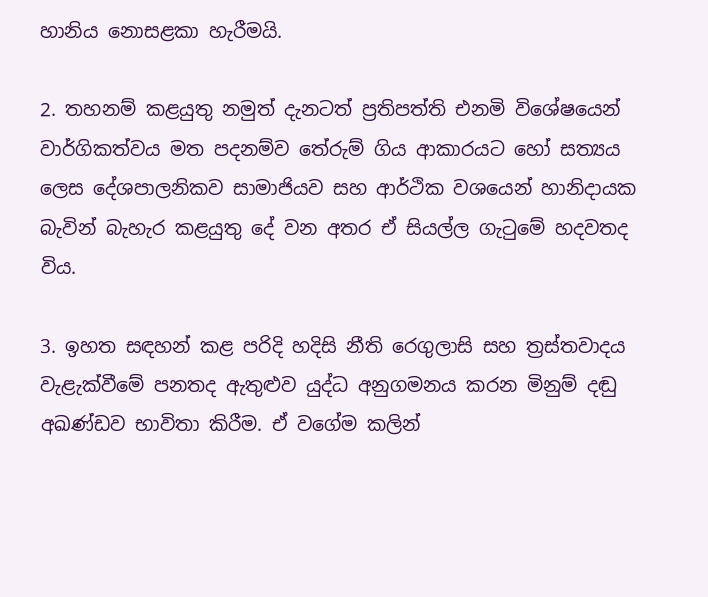හානිය නොසළකා හැරීමයි.

2. තහනම් කළයුතු නමුත් දැනටත් ප්‍රතිපත්ති එනමි විශේෂයෙන් වාර්ගිකත්වය මත පදනම්ව තේරුම් ගිය ආකාරයට හෝ සත්‍යය ලෙස දේශපාලනිකව සාමාජියව සහ ආර්ථික වශයෙන් හානිදායක බැවින් බැහැර කළයුතු දේ වන අතර ඒ සියල්ල ගැටුමේ හදවතද විය.

3. ඉහත සඳහන් කළ පරිදි හදිසි නීති රෙගුලාසි සහ ත්‍රස්තවාදය වැළැක්වීමේ පනතද ඇතුළුව යුද්ධ අනුගමනය කරන මිනුම් දඬු අඛණ්ඩව භාවිතා කිරීම. ඒ වගේම කලින්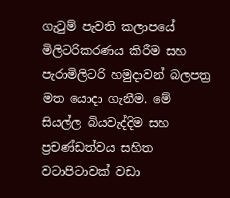ගැටුම් පැවති කලාපයේ මිලිටරිකරණය කිරීම සහ පැරාමිලිටරි හමුදාවන් බලපත්‍ර මත යොදා ගැනීම. මේ සියල්ල බියවැද්දිම සහ ප්‍රචණ්ඩත්වය සහිත වටාපිටාවක් වඩා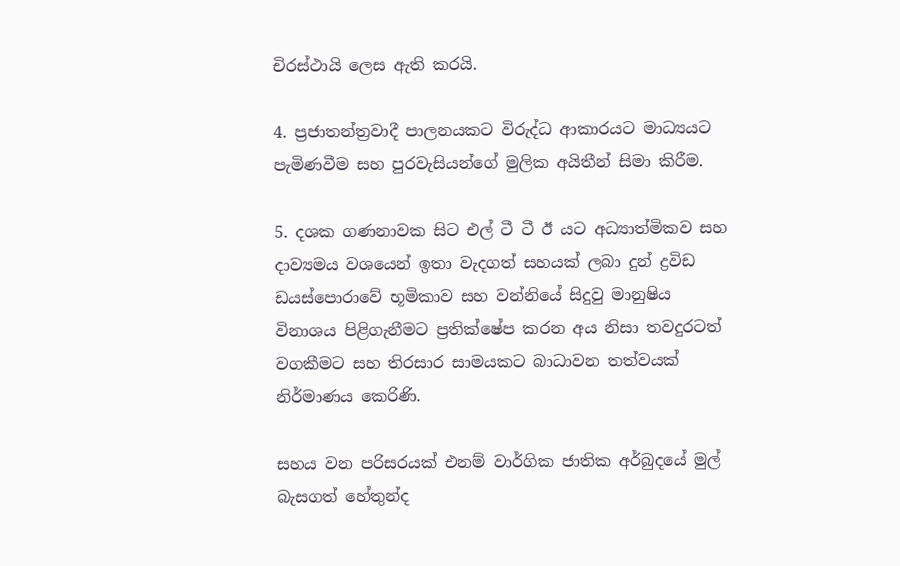චිරස්ථායි ලෙස ඇති කරයි.

4. ප්‍රජාතන්ත්‍රවාදී පාලනයකට විරුද්ධ ආකාරයට මාධ්‍යයට පැමිණවීම සහ පුරවැසියන්ගේ මුලික අයිතීන් සිමා කිරීම.

5. දශක ගණනාවක සිට එල් ටී ටී ඊ යට අධ්‍යාත්මිකව සහ දාව්‍යමය වශයෙන් ඉතා වැදගත් සහයක් ලබා දුන් ද්‍රවිඩ ඩයස්පොරාවේ භූමිකාව සහ වන්නියේ සිදුවු මානුෂිය විනාශය පිළිගැනීමට ප්‍රතික්ෂේප කරන අය නිසා තවදුරටත් වගකීමට සහ තිරසාර සාමයකට බාධාවන තත්වයක් නිර්මාණය කෙරිණි.

සහය වන පරිසරයක් එනම් වාර්ගික ජාතික අර්බුදයේ මුල් බැසගත් හේතුන්ද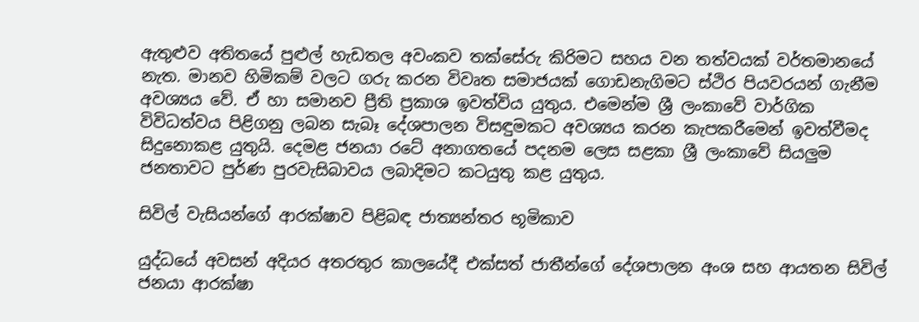ඇතුළුව අතිතයේ පුළුල් හැඩතල අවංකව තක්සේරු කිරිමට සහය වන තත්වයක් වර්තමානයේ නැත. මානව හිමිකම් වලට ගරු කරන විවෘත සමාජයක් ගොඩනැගිමට ස්ථිර පියවරයන් ගැනීම අවශ්‍යය වේ. ඒ හා සමානව ප්‍රීති ප්‍රකාශ ඉවත්විය යුතුය. එමෙන්ම ශ්‍රී ලංකාවේ වාර්ගික විවිධත්වය පිළිගනු ලබන සැබෑ දේශපාලන විසඳුමකට අවශ්‍යය කරන කැපකරීමෙන් ඉවත්වීමද සිදුනොකළ යුතුයි. දෙමළ ජනයා රටේ අනාගතයේ පදනම ලෙස සළකා ශ්‍රී ලංකාවේ සියලුම ජනතාවට පුර්ණ පුරවැසිබාවය ලබාදිමට කටයුතු කළ යුතුය.

සිවිල් වැසියන්ගේ ආරක්ෂාව පිළිබඳ ජාත්‍යන්තර භූමිකාව

යුද්ධයේ අවසන් අදියර අතරතුර කාලයේදී එක්සත් ජාතීන්ගේ දේශපාලන අංශ සහ ආයතන සිවිල් ජනයා ආරක්ෂා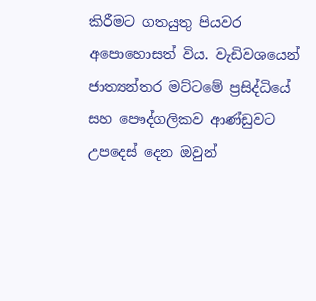කිරීමට ගතයුතු පියවර අපොහොසත් විය. වැඩිවශයෙන් ජාත්‍යන්තර මට්ටමේ ප්‍රසිද්ධියේ සහ පෞද්ගලිකව ආණ්ඩුවට උපදෙස් දෙන ඔවුන්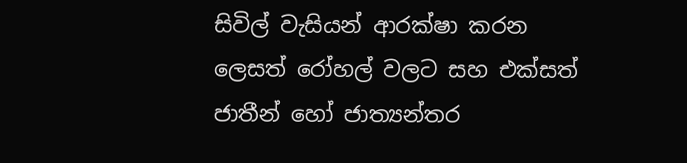සිවිල් වැසියන් ආරක්ෂා කරන ලෙසත් රෝහල් වලට සහ එක්සත් ජාතීන් හෝ ජාත්‍යන්තර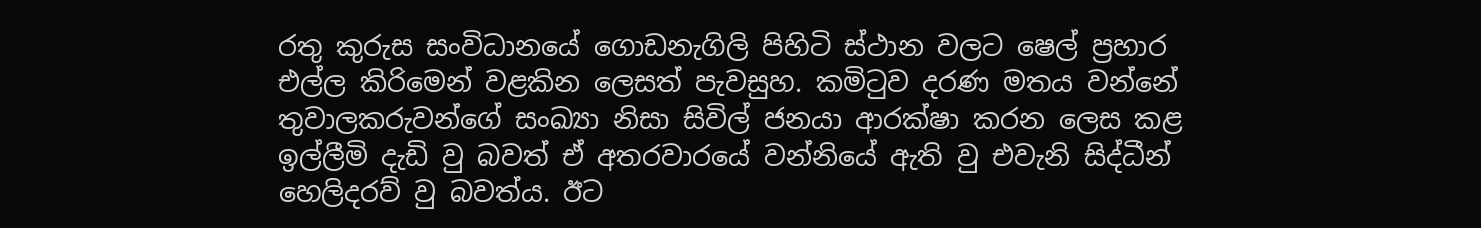රතු කුරුස සංවිධානයේ ගොඩනැගිලි පිහිටි ස්ථාන වලට ෂෙල් ප්‍රහාර එල්ල කිරිමෙන් වළකින ලෙසත් පැවසුහ. කමිටුව දරණ මතය වන්නේ තුවාලකරුවන්ගේ සංඛ්‍යා නිසා සිවිල් ජනයා ආරක්ෂා කරන ලෙස කළ ඉල්ලීමි දැඩි වු බවත් ඒ අතරවාරයේ වන්නියේ ඇති වු එවැනි සිද්ධීන් හෙලිදරව් වු බවත්ය. ඊට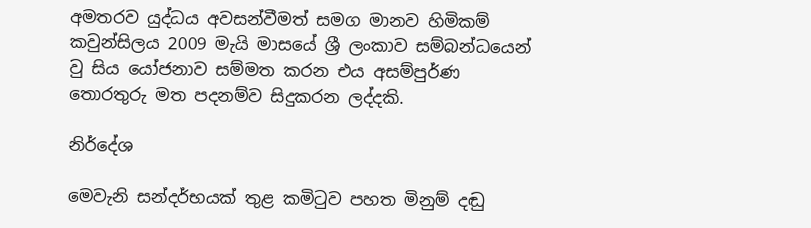අමතරව යුද්ධය අවසන්වීමත් සමග මානව හිමිකම් කවුන්සිලය 2009 මැයි මාසයේ ශ්‍රී ලංකාව සම්බන්ධයෙන් වු සිය යෝජනාව සම්මත කරන එය අසම්පුර්ණ තොරතුරු මත පදනම්ව සිදුකරන ලද්දකි.

නිර්දේශ

මෙවැනි සන්දර්භයක් තුළ කමිටුව පහත මිනුම් දඬු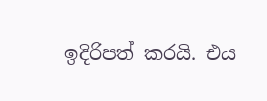ඉදිරිපත් කරයි. එය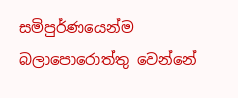සමිපුර්ණයෙන්ම බලාපොරොත්තු වෙන්නේ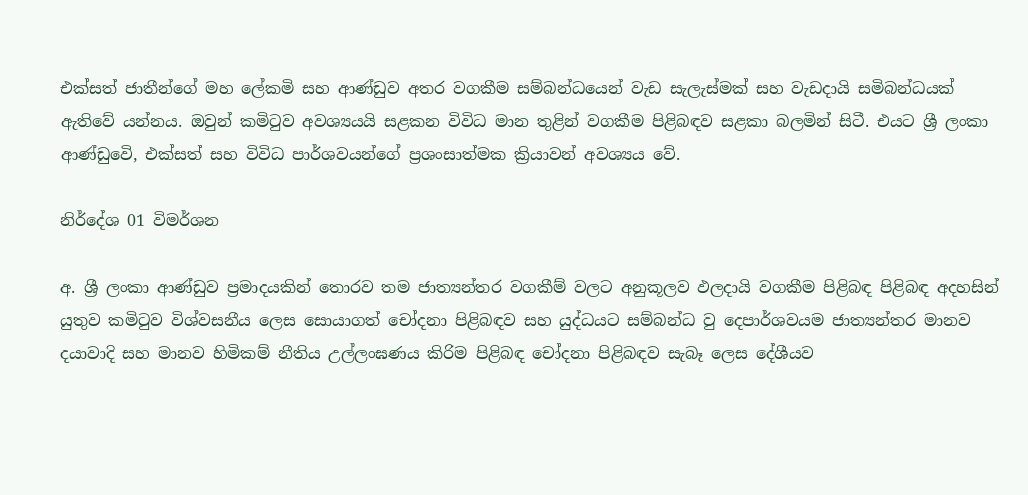එක්සත් ජාතීන්ගේ මහ ලේකමි සහ ආණ්ඩුව අතර වගකීම සම්බන්ධයෙන් වැඩ සැලැස්මක් සහ වැඩදායි සමිබන්ධයක් ඇතිවේ යන්නය. ඔවුන් කමිටුව අවශ්‍යයයි සළකන විවිධ මාන තුළින් වගකීම පිළිබඳව සළකා බලමින් සිටී. එයට ශ්‍රී ලංකා ආණ්ඩුවෙි, එක්සත් සහ විවිධ පාර්ශවයන්ගේ ප්‍රශංසාත්මක ක්‍රියාවන් අවශ්‍යය වේ.

නිර්දේශ 01 විමර්ශන

අ. ශ්‍රී ලංකා ආණ්ඩුව ප්‍රමාදයකින් තොරව තම ජාත්‍යන්තර වගකීම් වලට අනුකූලව ඵලදායි වගකීම පිළිබඳ පිළිබඳ අදහසින් යුතුව කමිටුව විශ්වසනීය ලෙස සොයාගත් චෝදනා පිළිබඳව සහ යුද්ධයට සම්බන්ධ වු දෙපාර්ශවයම ජාත්‍යන්තර මානව දයාවාදි සහ මානව හිමිකම් නීතිය උල්ලංඝණය කිරිම පිළිබඳ චෝදනා පිළිබඳව සැබෑ ලෙස දේශීයව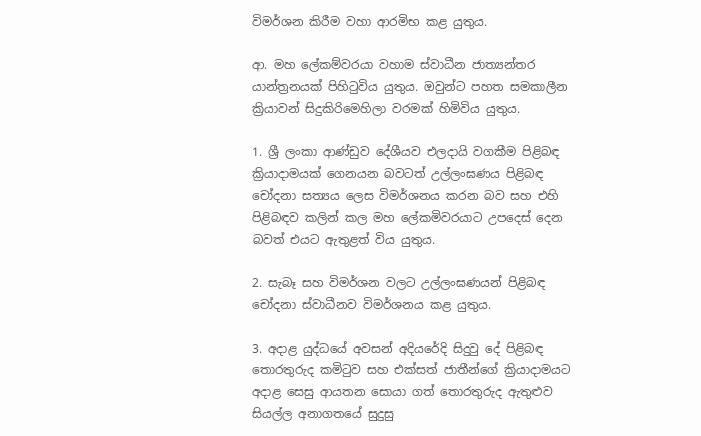විමර්ශන කිරීම වහා ආරමිභ කළ යුතුය.

ආ. මහ ලේකම්වරයා වහාම ස්වාධීන ජාත්‍යන්තර යාන්ත්‍රනයක් පිහිටුවිය යුතුය. ඔවුන්ට පහත සමකාලීන ක්‍රියාවන් සිදුකිරිමෙහිලා වරමක් හිමිවිය යුතුය.

1. ශ්‍රී ලංකා ආණ්ඩුව දේශීයව එලදායි වගකීම පිළිබඳ ක්‍රියාදාමයක් ගෙනයන බවටත් උල්ලංඝණය පිළිබඳ චෝදනා සත්‍යය ලෙස විමර්ශනය කරන බව සහ එහි පිළිබඳව කලින් කල මහ ලේකමිවරයාට උපදෙස් දෙන බවත් එයට ඇතුළත් විය යුතුය.

2. සැබෑ සහ විමර්ශන වලට උල්ලංඝණයන් පිළිබඳ චෝදනා ස්වාධීනව විමර්ශනය කළ යුතුය.

3. අදාළ යුද්ධයේ අවසන් අදියරේදි සිදුවු දේ පිළිබඳ තොරතුරුද කමිටුව සහ එක්සත් ජාතීන්ගේ ක්‍රියාදාමයට අදාළ සෙසු ආයතන සොයා ගත් තොරතුරුද ඇතුළුව සියල්ල අනාගතයේ සුදුසු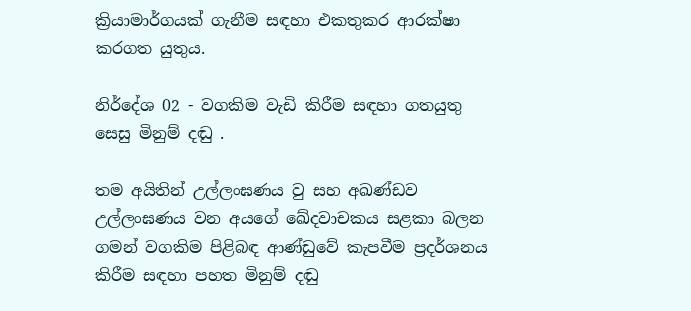ක්‍රියාමාර්ගයක් ගැනීම සඳහා එකතුකර ආරක්ෂා කරගත යුතුය.

නිර්දේශ 02 - වගකිම වැඩි කිරීම සඳහා ගතයුතු සෙසු මිනුම් දඬු .

තම අයිතින් උල්ලංඝණය වු සහ අඛණ්ඩව උල්ලංඝණය වන අයගේ ඛේදවාචකය සළකා බලන ගමන් වගකිම පිළිබඳ ආණ්ඩුවේ කැපවීම ප්‍රදර්ශනය කිරීම සඳහා පහත මිනුම් දඬු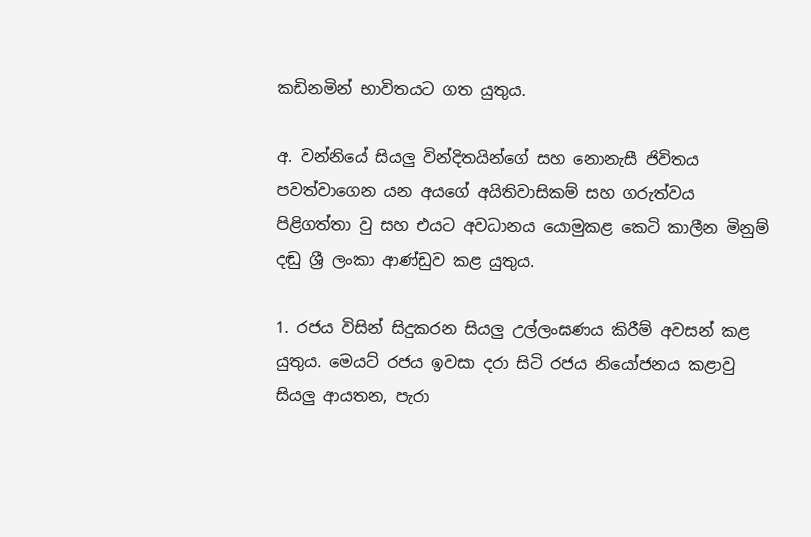කඩිනමින් භාවිතයට ගත යුතුය.

අ. වන්නියේ සියලු වින්දිතයින්ගේ සහ නොනැසී ජිවිතය පවත්වාගෙන යන අයගේ අයිතිවාසිකම් සහ ගරුත්වය පිළිගත්තා වු සහ එයට අවධානය යොමුකළ කෙටි කාලීන මිනුම් දඬු ශ්‍රී ලංකා ආණ්ඩුව කළ යුතුය.

1. රජය විසින් සිදුකරන සියලු උල්ලංඝණය කිරීම් අවසන් කළ යුතුය. මෙයට් රජය ඉවසා දරා සිටි රජය නියෝජනය කළාවු සියලු ආයතන, පැරා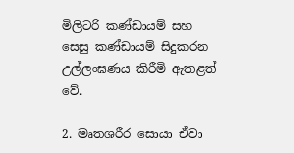මිලිටරි කණ්ඩායම් සහ සෙසු කණ්ඩායම් සිදුකරන උල්ලංඝණය කිරීමි ඇතළත් වේ.

2. මෘතශරීර සොයා ඒවා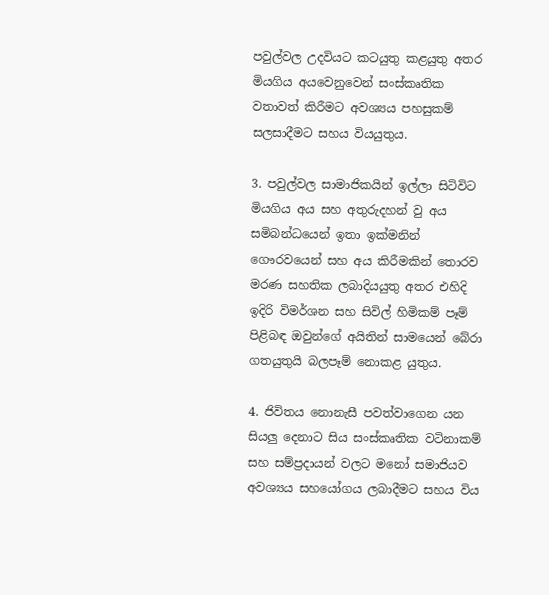පවුල්වල උදවියට කටයුතු කළයුතු අතර මියගිය අයවෙනුවෙන් සංස්කෘතික වතාවත් කිරීමට අවශ්‍යය පහසුකම් සලසාදීමට සහය වියයුතුය.

3. පවුල්වල සාමාජිකයින් ඉල්ලා සිටිවිට මියගිය අය සහ අතුරුදහන් වු අය සමිබන්ධයෙන් ඉතා ඉක්මනින් ගෞරවයෙන් සහ අය කිරීමකින් තොරව මරණ සහතික ලබාදියයුතු අතර එහිදි ඉදිරි විමර්ශන සහ සිවිල් හිමිකම් පෑම් පිළිබඳ ඔවුන්ගේ අයිතින් සාමයෙන් බේරා ගතයුතුයි බලපෑම් නොකළ යුතුය.

4. ජිවිතය නොනැසී පවත්වාගෙන යන සියලු දෙනාට සිය සංස්කෘතික වටිනාකම් සහ සම්ප්‍රදායන් වලට මනෝ සමාජියව අවශ්‍යය සහයෝගය ලබාදීමට සහය විය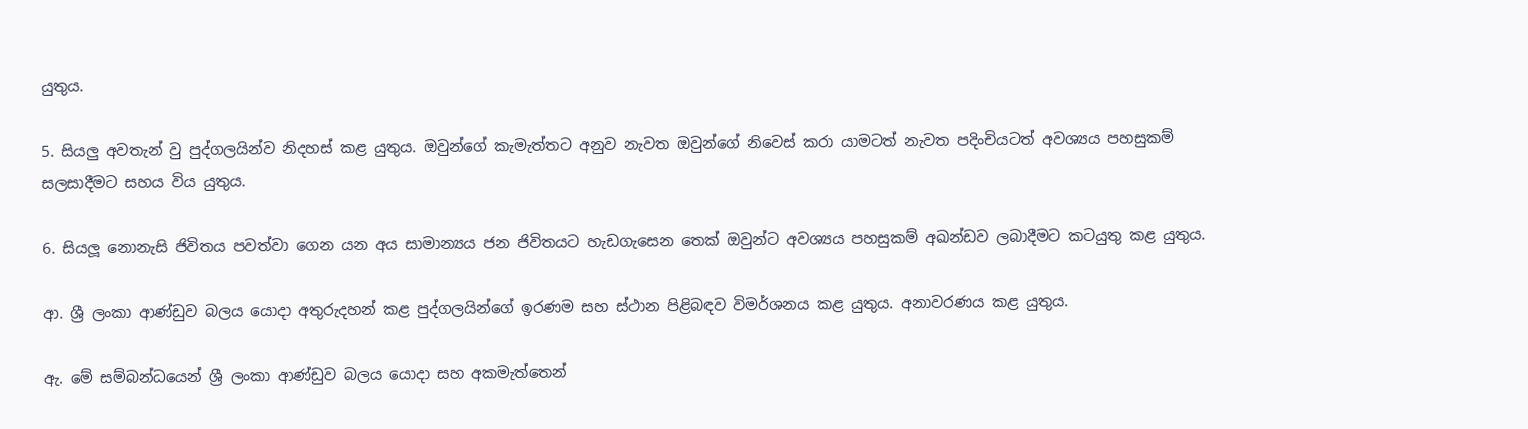යුතුය.

5. සියලු අවතැන් වු පුද්ගලයින්ව නිදහස් කළ යුතුය. ඔවුන්ගේ කැමැත්තට අනුව නැවත ඔවුන්ගේ නිවෙස් කරා යාමටත් නැවත පදිංචියටත් අවශ්‍යය පහසුකම් සලසාදීමට සහය විය යුතුය.

6. සියලූ නොනැසි ජිවිතය පවත්වා ගෙන යන අය සාමාන්‍යය ජන ජිවිතයට හැඩගැසෙන තෙක් ඔවුන්ට අවශ්‍යය පහසුකම් අඛන්ඩව ලබාදීමට කටයුතු කළ යුතුය.

ආ. ශ්‍රී ලංකා ආණ්ඩුව බලය යොදා අතුරුදහන් කළ පුද්ගලයින්ගේ ඉරණම සහ ස්ථාන පිළිබඳව විමර්ශනය කළ යුතුය. අනාවරණය කළ යුතුය.

ඇ. මේ සම්බන්ධයෙන් ශ්‍රී ලංකා ආණ්ඩුව බලය යොදා සහ අකමැත්තෙන්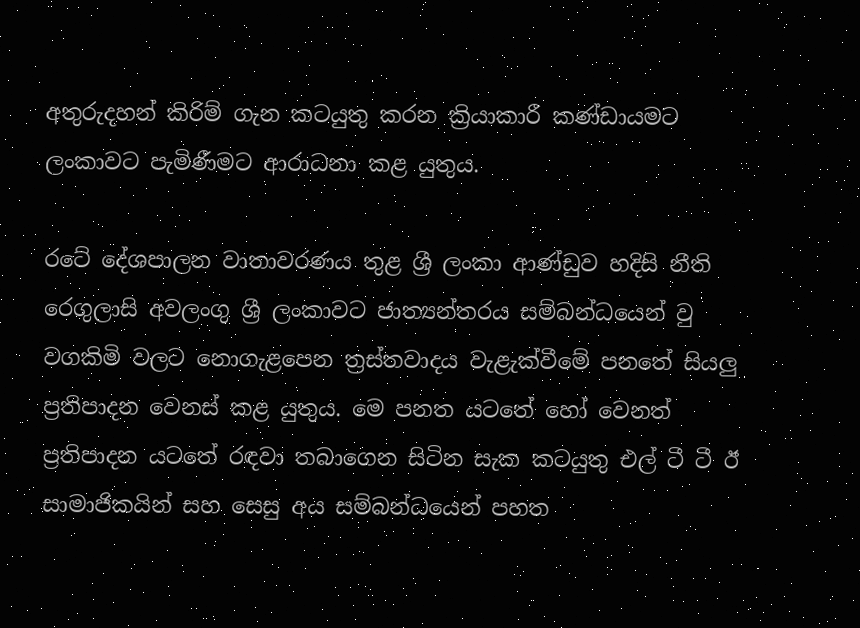අතුරුදහන් කිරිම් ගැන කටයුතු කරන ක්‍රියාකාරී කණ්ඩායමට ලංකාවට පැමිණීමට ආරාධනා කළ යුතුය.

රටේ දේශපාලන වාතාවරණය තුළ ශ්‍රී ලංකා ආණ්ඩුව හදිසි නීති රෙගුලාසි අවලංගු ශ්‍රී ලංකාවට ජාත්‍යන්තරය සම්බන්ධයෙන් වු වගකිමි වලට නොගැළපෙන ත්‍රස්තවාදය වැළැක්වීමේ පනතේ සියලු ප්‍රතිපාදන වෙනස් කළ යුතුය. මෙ පනත යටතේ හෝ වෙනත් ප්‍රතිපාදන යටතේ රඳවා තබාගෙන සිටින සැක කටයුතු එල් ටී ටී ඊ සාමාජිකයින් සහ සෙසු අය සම්බන්ධයෙන් පහත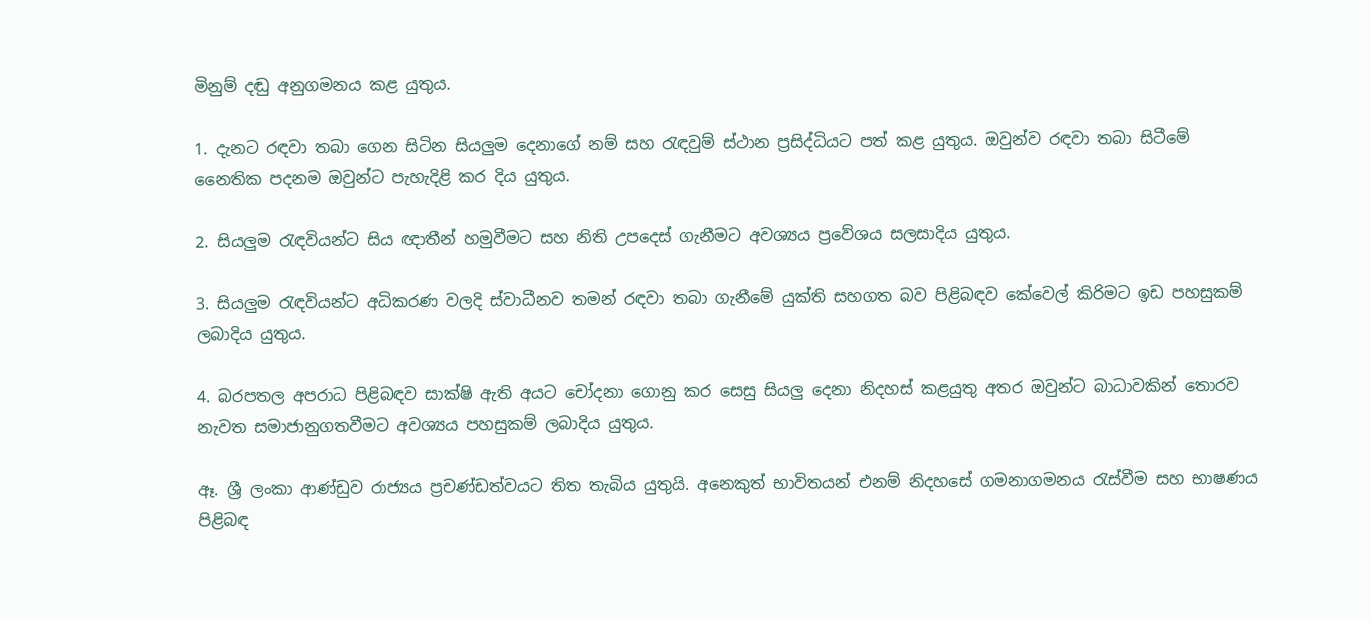මිනුම් දඬු අනුගමනය කළ යුතුය.

1. දැනට රඳවා තබා ගෙන සිටින සියලුම දෙනාගේ නම් සහ රැඳවුම් ස්ථාන ප්‍රසිද්ධියට පත් කළ යුතුය. ඔවුන්ව රඳවා තබා සිටීමේ නෛතික පදනම ඔවුන්ට පැහැදිළි කර දිය යුතුය.

2. සියලුම රැඳවියන්ට සිය ඥාතීන් හමුවීමට සහ නිති උපදෙස් ගැනීමට අවශ්‍යය ප්‍රවේශය සලසාදිය යුතුය.

3. සියලුම රැඳවියන්ට අධිකරණ වලදි ස්වාධීනව තමන් රඳවා තබා ගැනීමේ යුක්ති සහගත බව පිළිබඳව කේවෙල් කිරිමට ඉඩ පහසුකම් ලබාදිය යුතුය.

4. බරපතල අපරාධ පිළිබඳව සාක්ෂි ඇති අයට චෝදනා ගොනු කර සෙසු සියලු දෙනා නිදහස් කළයුතු අතර ඔවුන්ට බාධාවකින් තොරව නැවත සමාජානුගතවීමට අවශ්‍යය පහසුකම් ලබාදිය යුතුය.

ඈ. ශ්‍රී ලංකා ආණ්ඩුව රාජ්‍යය ප්‍රචණ්ඩත්වයට තිත තැබිය යුතුයි. අනෙකුත් භාවිතයන් එනම් නිදහසේ ගමනාගමනය රැස්වීම සහ භාෂණය පිළිබඳ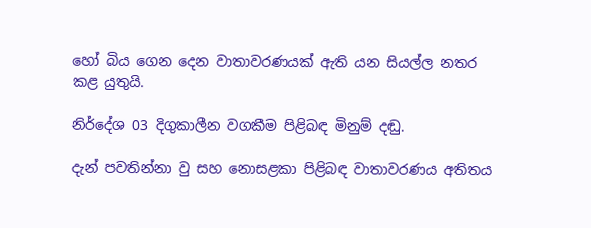හෝ බිය ගෙන දෙන වාතාවරණයක් ඇති යන සියල්ල නතර කළ යුතුයි.

නිර්දේශ 03 දිගුකාලීන වගකීම පිළිබඳ මිනුම් දඬු.

දැන් පවතින්නා වු සහ නොසළකා පිළිබඳ වාතාවරණය අතිතය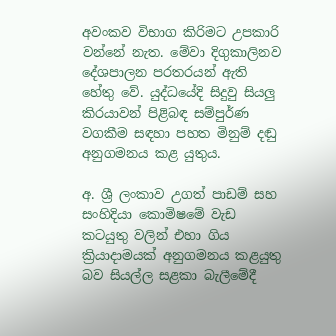අවංකව විභාග කිරිමට උපකාරි වන්නේ නැත. මේවා දිගුකාලිනව දේශපාලන පරතරයන් ඇති හේතු වේ. යුද්ධයේදි සිදුවු සියලු කි‍‍රයාවන් පිළිබඳ සම්පුර්ණ වගකීම සඳහා පහත මිනුම් දඬු අනුගමනය කළ යුතුය.

අ. ශ්‍රී ලංකාව උගත් පාඩම් සහ සංහිදියා කොමිෂමේ වැඩ කටයුතු වලින් එහා ගිය ක්‍රියාදාමයක් අනුගමනය කළයුතු බව සියල්ල සළකා බැලීමේදී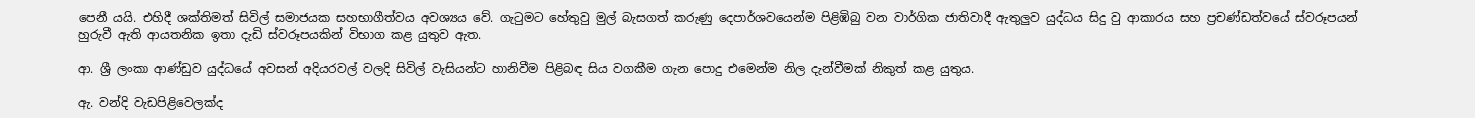පෙනී යයි. එහිදී ශක්තිමත් සිවිල් සමාජයක සහභාගීත්වය අවශ්‍යය වේ. ගැටුමට හේතුවු මුල් බැසගත් කරුණු දෙපාර්ශවයෙන්ම පිළිඹිබු වන වාර්ගික ජාතිවාදී ඇතුලුව යුද්ධය සිදු වු ආකාරය සහ ප්‍රචණ්ඩත්වයේ ස්වරූපයන් හුරුවී ඇති ආයතනික ඉතා දැඩි ස්වරූපයකින් විභාග කළ යුතුව ඇත.

ආ. ශ්‍රී ලංකා ආණ්ඩුව යුද්ධයේ අවසන් අදියරවල් වලදි සිවිල් වැසියන්ට හානිවීම පිළිබඳ සිය වගකීම ගැන පොදු එමෙන්ම නිල දැන්වීමක් නිකුත් කළ යුතුය.

ඇ. වන්දි වැඩපිළිවෙලක්ද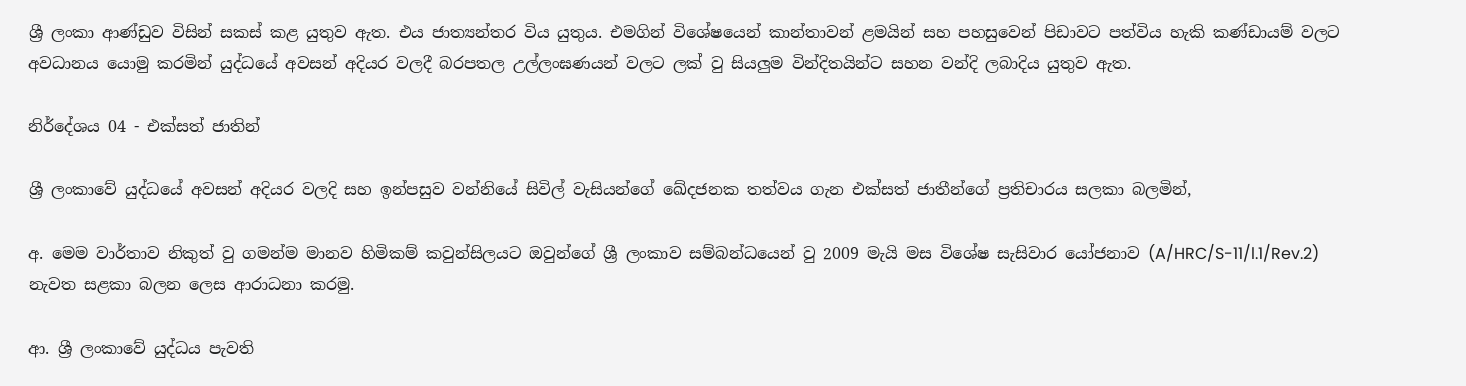ශ්‍රී ලංකා ආණ්ඩුව විසින් සකස් කළ යුතුව ඇත. එය ජාත්‍යන්තර විය යුතුය. එමගින් විශේෂයෙන් කාන්තාවන් ළමයින් සහ පහසුවෙන් පිඩාවට පත්විය හැකි කණ්ඩායම් වලට අවධානය යොමු කරමින් යුද්ධයේ අවසන් අදියර වලදී බරපතල උල්ලංඝණයන් වලට ලක් වු සියලුම වින්දිතයින්ට සහන වන්දි ලබාදිය යුතුව ඇත.

නිර්දේශය 04 - එක්සත් ජාතින්

ශ්‍රී ලංකාවේ යුද්ධයේ අවසන් අදියර වලදි සහ ඉන්පසුව වන්නියේ සිවිල් වැසියන්ගේ ඛේදජනක තත්වය ගැන එක්සත් ජාතීන්ගේ ප්‍රතිචාරය සලකා බලමින්,

අ. මෙම වාර්තාව නිකුත් වු ගමන්ම මානව හිමිකම් කවුන්සිලයට ඔවුන්ගේ ශ්‍රී ලංකාව සම්බන්ධයෙන් වු 2009 මැයි මස විශේෂ සැසිවාර යෝජනාව (A/HRC/S-11/l.1/Rev.2)  නැවත සළකා බලන ලෙස ආරාධනා කරමු.

ආ. ශ්‍රී ලංකාවේ යුද්ධය පැවති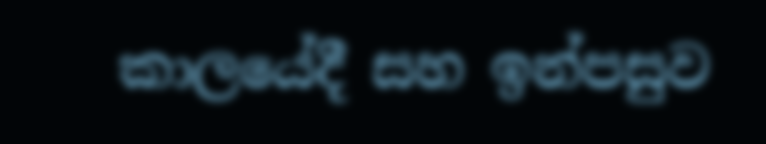කාලයේදී සහ ඉන්පසුව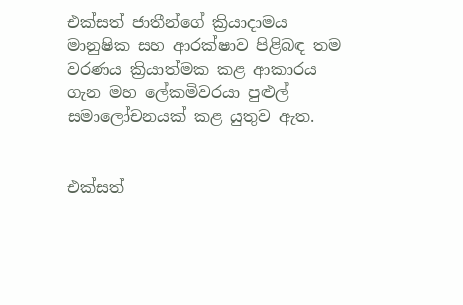එක්සත් ජාතීන්ගේ ක්‍රියාදාමය මානුෂික සහ ආරක්ෂාව පිළිබඳ තම වරණය ක්‍රියාත්මක කළ ආකාරය ගැන මහ ලේකමිවරයා පුළුල් සමාලෝචනයක් කළ යුතුව ඇත.


එක්සත්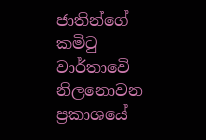ජාතින්ගේ කමිටු වාර්තාවෙි නිලනොවන ප්‍රකාශයේ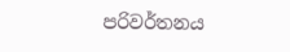පරිවර්තනය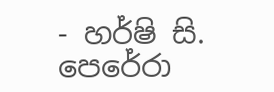- හර්ෂි සි. පෙරේරා